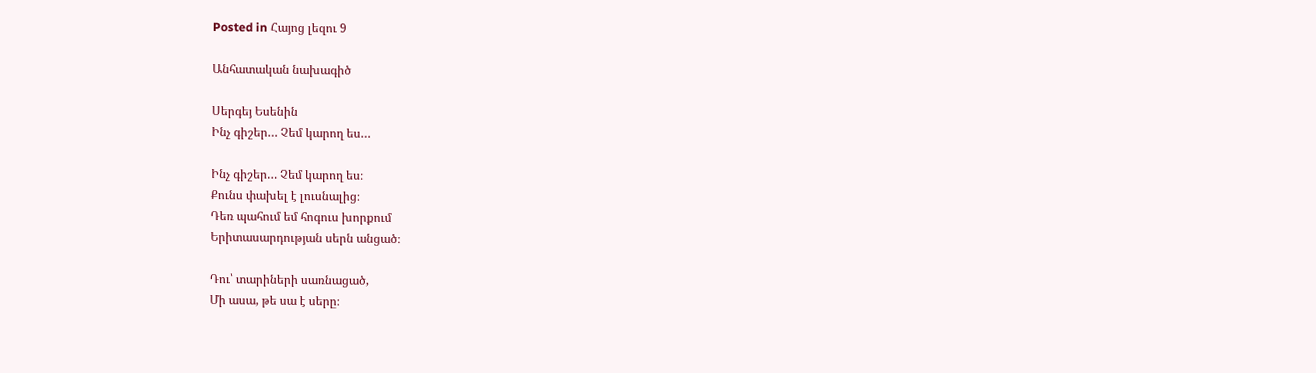Posted in Հայոց լեզու 9

Անհատական նախագիծ

Սերգեյ Եսենին
Ինչ գիշեր… Չեմ կարող ես…

Ինչ գիշեր… Չեմ կարող ես։
Քունս փախել է լուսնալից։
Դեռ պահում եմ հոգուս խորքում
Երիտասարդության սերն անցած։

Դու՝ տարիների սառնացած,
Մի ասա, թե սա է սերը։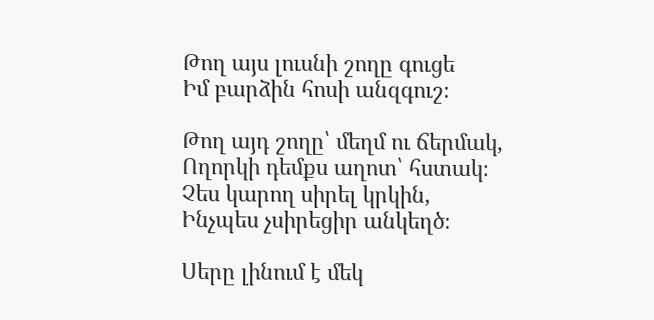Թող այս լուսնի շողը գուցե
Իմ բարձին հոսի անզգուշ։

Թող այդ շողը՝ մեղմ ու ճերմակ,
Ողորկի դեմքս աղոտ՝ հստակ։
Չես կարող սիրել կրկին,
Ինչպես չսիրեցիր անկեղծ։

Սերը լինում է մեկ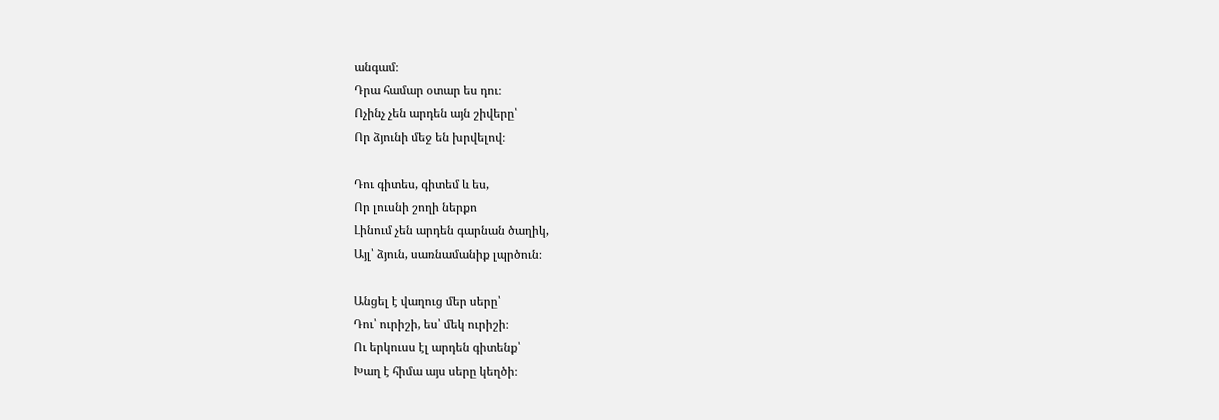անգամ։
Դրա համար օտար ես դու։
Ոչինչ չեն արդեն այն շիվերը՝
Որ ձյունի մեջ են խրվելով։

Դու գիտես, գիտեմ և ես,
Որ լուսնի շողի ներքո
Լինում չեն արդեն գարնան ծաղիկ,
Այլ՝ ձյուն, սառնամանիք լպրծուն։

Անցել է վաղուց մեր սերը՝
Դու՝ ուրիշի, ես՝ մեկ ուրիշի։
Ու երկուսս էլ արդեն գիտենք՝
Խաղ է հիմա այս սերը կեղծի։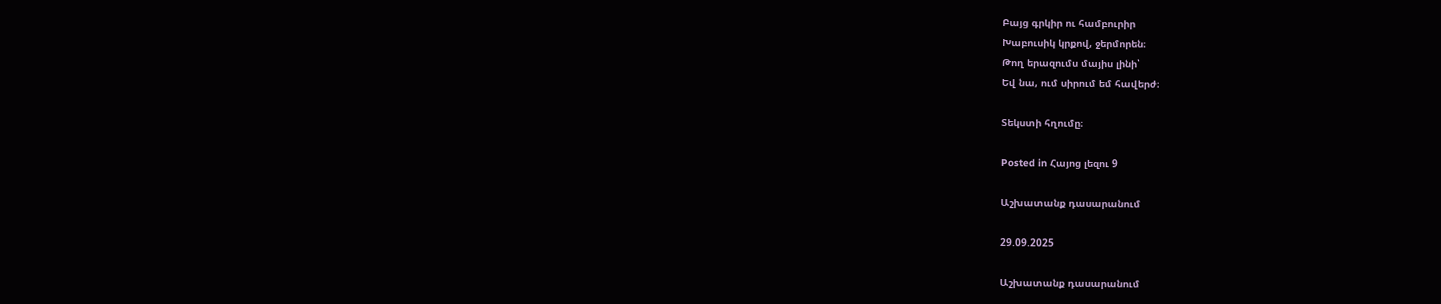Բայց գրկիր ու համբուրիր
Խաբուսիկ կրքով, ջերմորեն։
Թող երազումս մայիս լինի՝
Եվ նա, ում սիրում եմ հավերժ։

Տեկստի հղումը։

Posted in Հայոց լեզու 9

Աշխատանք դասարանում

29.09.2025

Աշխատանք դասարանում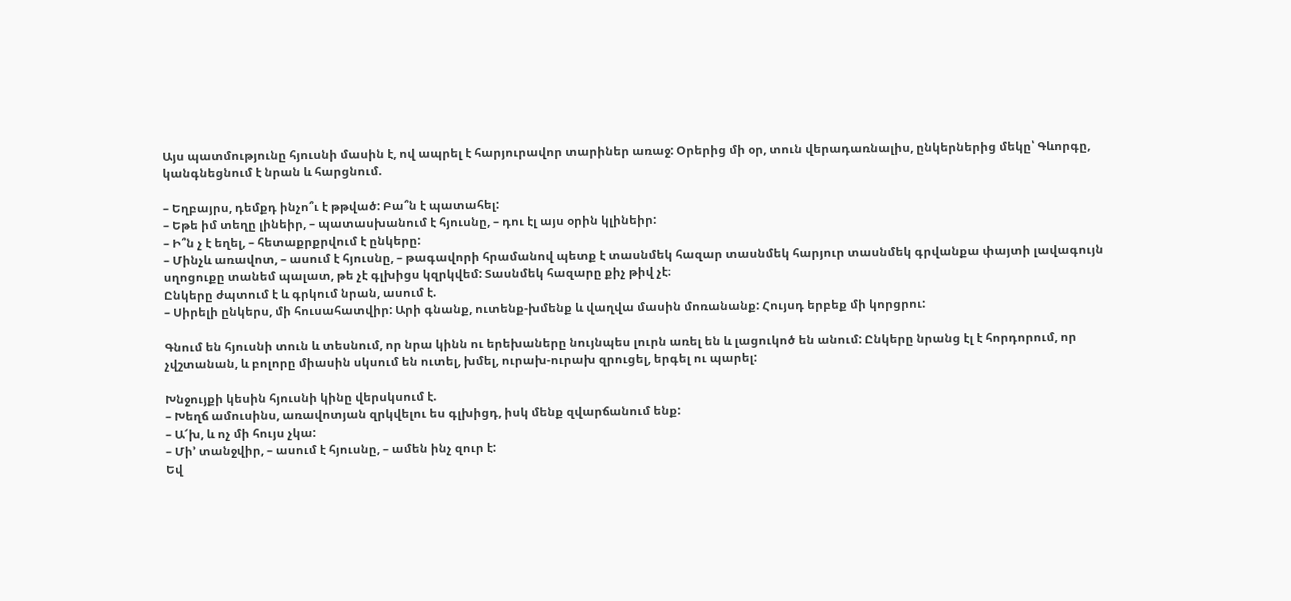Այս պատմությունը հյուսնի մասին է, ով ապրել է հարյուրավոր տարիներ առաջ: Օրերից մի օր, տուն վերադառնալիս, ընկերներից մեկը՝ Գևորգը,  կանգնեցնում է նրան և հարցնում.

– Եղբայրս, դեմքդ ինչո՞ւ է թթված: Բա՞ն է պատահել:
– Եթե իմ տեղը լինեիր, – պատասխանում է հյուսնը, – դու էլ այս օրին կլինեիր:
– Ի՞ն չ է եղել, – հետաքրքրվում է ընկերը:
– Մինչև առավոտ, – ասում է հյուսնը, – թագավորի հրամանով պետք է տասնմեկ հազար տասնմեկ հարյուր տասնմեկ գրվանքա փայտի լավագույն սղոցուքը տանեմ պալատ, թե չէ գլխիցս կզրկվեմ: Տասնմեկ հազարը քիչ թիվ չէ։
Ընկերը ժպտում է և գրկում նրան, ասում է.
– Սիրելի ընկերս, մի հուսահատվիր: Արի գնանք, ուտենք-խմենք և վաղվա մասին մոռանանք: Հույսդ երբեք մի կորցրու:

Գնում են հյուսնի տուն և տեսնում, որ նրա կինն ու երեխաները նույնպես լուրն առել են և լացուկոծ են անում: Ընկերը նրանց էլ է հորդորում, որ չվշտանան, և բոլորը միասին սկսում են ուտել, խմել, ուրախ-ուրախ զրուցել, երգել ու պարել:

Խնջույքի կեսին հյուսնի կինը վերսկսում է.
– Խեղճ ամուսինս, առավոտյան զրկվելու ես գլխիցդ, իսկ մենք զվարճանում ենք:
– Ա՜խ, և ոչ մի հույս չկա:
– Մի’ տանջվիր, – ասում է հյուսնը, – ամեն ինչ զուր է:
Եվ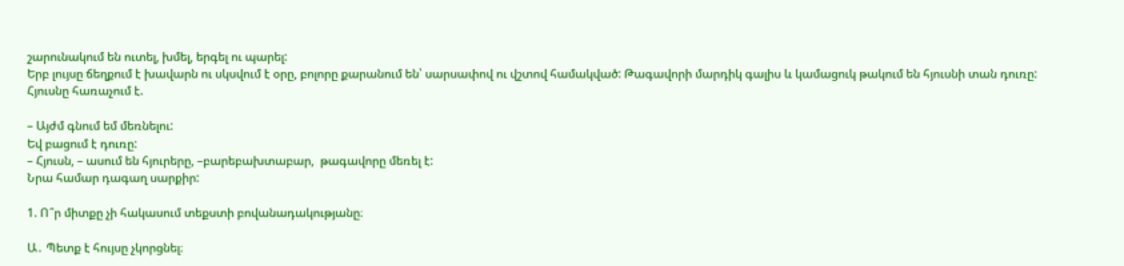շարունակում են ուտել, խմել, երգել ու պարել:
Երբ լույսը ճեղքում է խավարն ու սկսվում է օրը, բոլորը քարանում են՝ սարսափով ու վշտով համակված: Թագավորի մարդիկ գալիս և կամացուկ թակում են հյուսնի տան դուռը:
Հյուսնը հառաչում է.

– Այժմ գնում եմ մեռնելու:
Եվ բացում է դուռը:
– Հյուսն, – ասում են հյուրերը, –բարեբախտաբար,  թագավորը մեռել է:
Նրա համար դագաղ սարքիր:

1. Ո՞ր միտքը չի հակասում տեքստի բովանադակությանը։

Ա․ Պետք է հույսը չկորցնել։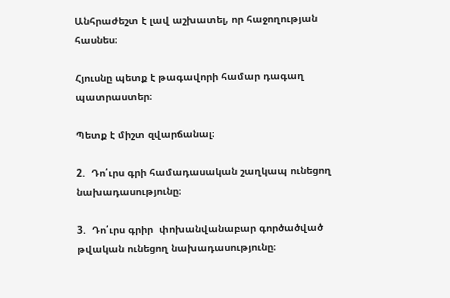Անհրաժեշտ է լավ աշխատել, որ հաջողության հասնես։

Հյուսնը պետք է թագավորի համար դագաղ պատրաստեր։

Պետք է միշտ զվարճանալ։

2.  Դո՛ւրս գրի համադասական շաղկապ ունեցող նախադասությունը։

3.  Դո՛ւրս գրիր  փոխանվանաբար գործածված թվական ունեցող նախադասությունը։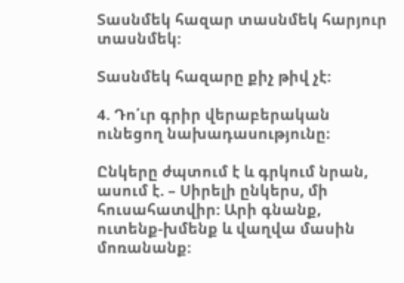Տասնմեկ հազար տասնմեկ հարյուր տասնմեկ:

Տասնմեկ հազարը քիչ թիվ չէ:

4. Դո՛ւր գրիր վերաբերական ունեցող նախադասությունը։

Ընկերը ժպտում է և գրկում նրան, ասում է. – Սիրելի ընկերս, մի հուսահատվիր: Արի գնանք, ուտենք-խմենք և վաղվա մասին մոռանանք: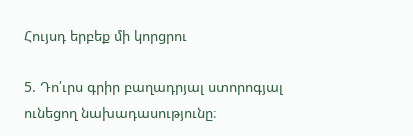Հույսդ երբեք մի կորցրու

5. Դո՛ւրս գրիր բաղադրյալ ստորոգյալ ունեցող նախադասությունը։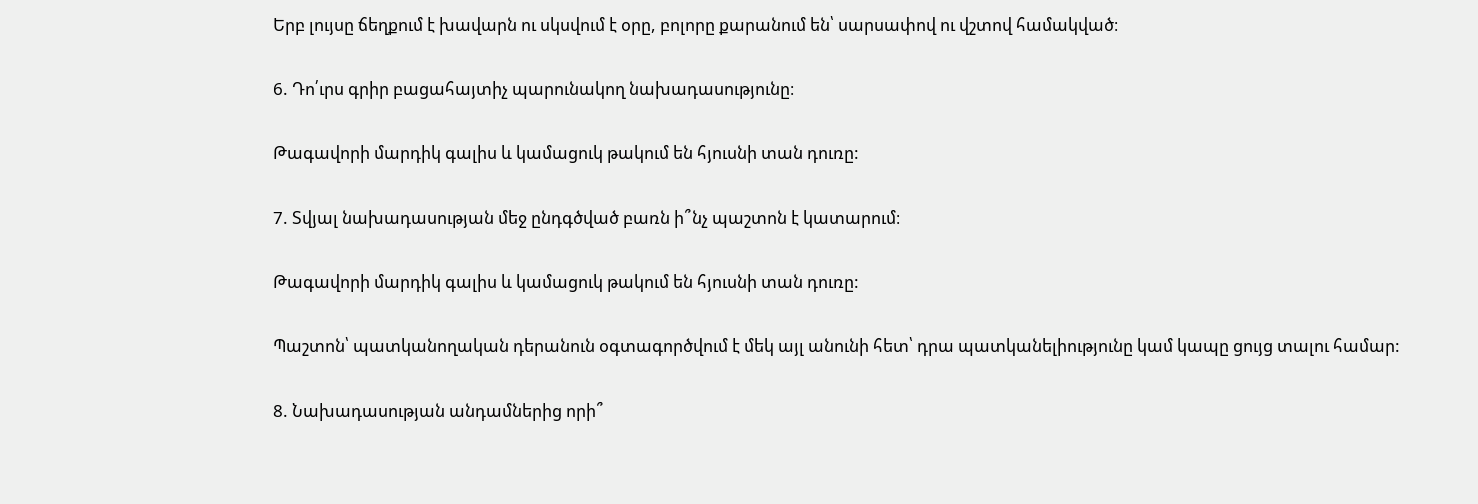Երբ լույսը ճեղքում է խավարն ու սկսվում է օրը, բոլորը քարանում են՝ սարսափով ու վշտով համակված։

6. Դո՛ւրս գրիր բացահայտիչ պարունակող նախադասությունը։

Թագավորի մարդիկ գալիս և կամացուկ թակում են հյուսնի տան դուռը:

7. Տվյալ նախադասության մեջ ընդգծված բառն ի՞նչ պաշտոն է կատարում։

Թագավորի մարդիկ գալիս և կամացուկ թակում են հյուսնի տան դուռը:

Պաշտոն՝ պատկանողական դերանուն օգտագործվում է մեկ այլ անունի հետ՝ դրա պատկանելիությունը կամ կապը ցույց տալու համար:

8. Նախադասության անդամներից որի՞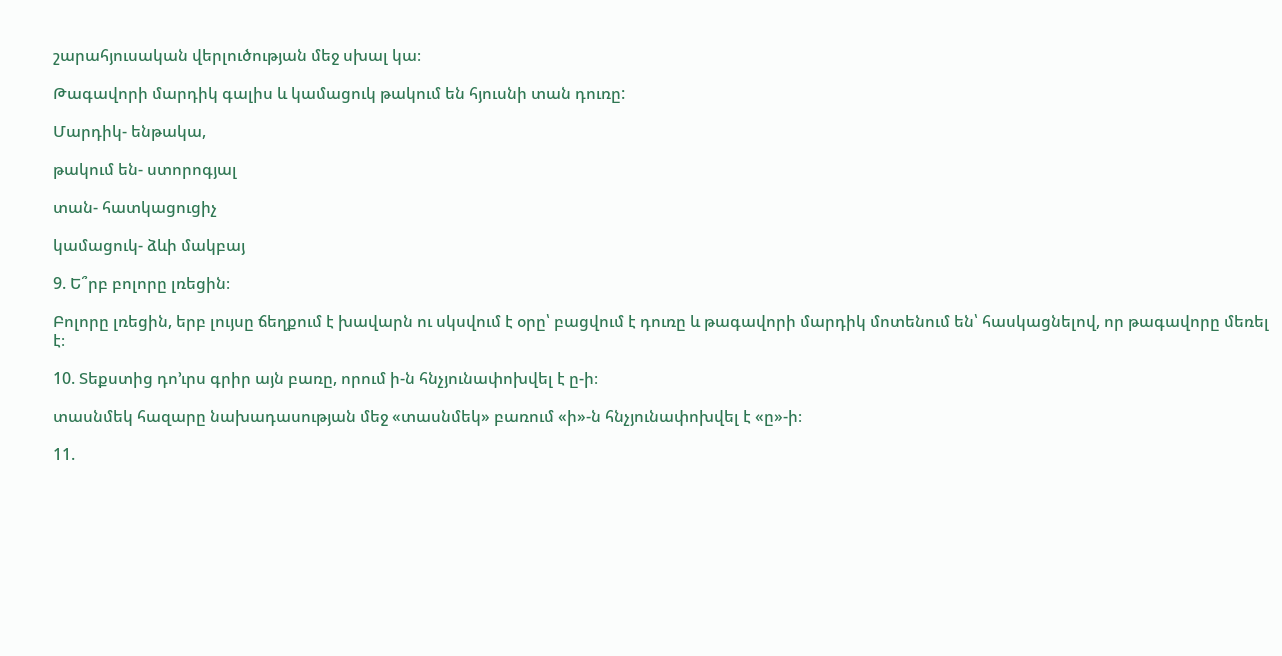շարահյուսական վերլուծության մեջ սխալ կա։

Թագավորի մարդիկ գալիս և կամացուկ թակում են հյուսնի տան դուռը:

Մարդիկ- ենթակա,

թակում են- ստորոգյալ

տան- հատկացուցիչ

կամացուկ- ձևի մակբայ

9. Ե՞րբ բոլորը լռեցին։

Բոլորը լռեցին, երբ լույսը ճեղքում է խավարն ու սկսվում է օրը՝ բացվում է դուռը և թագավորի մարդիկ մոտենում են՝ հասկացնելով, որ թագավորը մեռել է։

10. Տեքստից դո’ւրս գրիր այն բառը, որում ի-ն հնչյունափոխվել է ը-ի։

տասնմեկ հազարը նախադասության մեջ «տասնմեկ» բառում «ի»-ն հնչյունափոխվել է «ը»-ի։

11.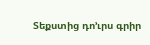Տեքստից դո’ւրս գրիր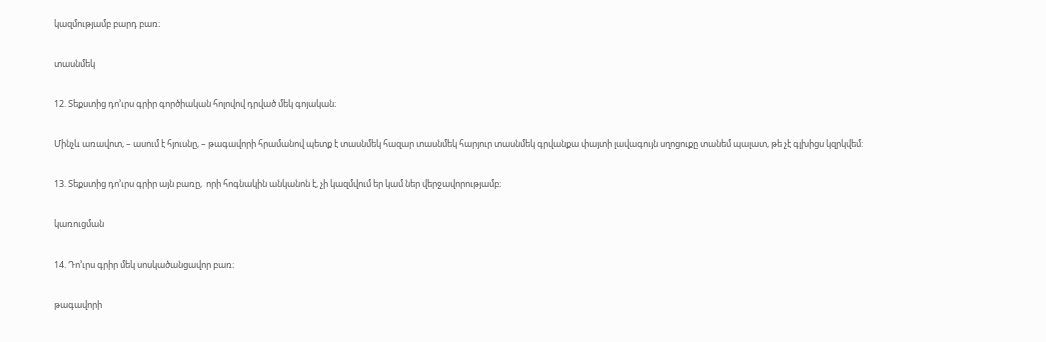կազմությամբ բարդ բառ։

տասնմեկ

12. Տեքստից դո’ւրս գրիր գործիական հոլովով դրված մեկ գոյական։

Մինչև առավոտ, – ասում է հյուսնը, – թագավորի հրամանով պետք է տասնմեկ հազար տասնմեկ հարյուր տասնմեկ գրվանքա փայտի լավագույն սղոցուքը տանեմ պալատ, թե չէ գլխիցս կզրկվեմ:

13. Տեքստից դո’ւրս գրիր այն բառը,  որի հոգնակին անկանոն է, չի կազմվում եր կամ ներ վերջավորությամբ։

կառուցման

14. Դո’ւրս գրիր մեկ սոսկածանցավոր բառ։

թագավորի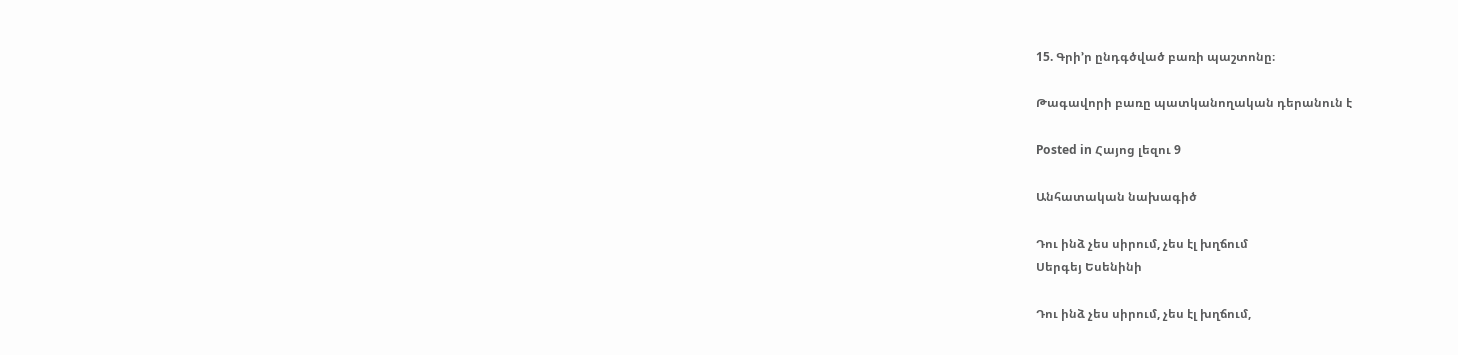15. Գրի’ր ընդգծված բառի պաշտոնը։

Թագավորի բառը պատկանողական դերանուն է

Posted in Հայոց լեզու 9

Անհատական նախագիծ

Դու ինձ չես սիրում, չես էլ խղճում
Սերգեյ Եսենինի

Դու ինձ չես սիրում, չես էլ խղճում,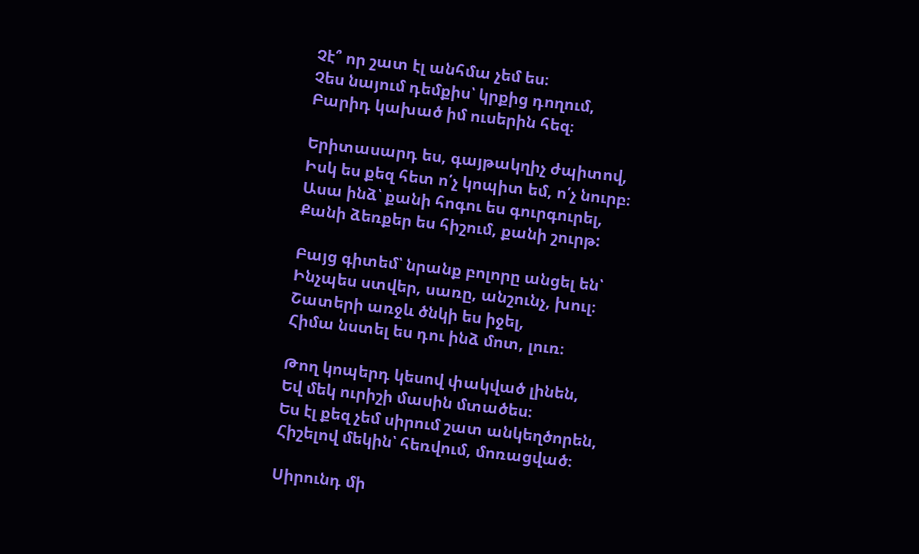Չէ՞ որ շատ էլ անհմա չեմ ես։
Չես նայում դեմքիս՝ կրքից դողում,
Բարիդ կախած իմ ուսերին հեզ։

Երիտասարդ ես, գայթակղիչ ժպիտով,
Իսկ ես քեզ հետ ո՛չ կոպիտ եմ, ո՛չ նուրբ։
Ասա ինձ՝ քանի հոգու ես գուրգուրել,
Քանի ձեռքեր ես հիշում, քանի շուրթ:

Բայց գիտեմ՝ նրանք բոլորը անցել են՝
Ինչպես ստվեր, սառը, անշունչ, խուլ։
Շատերի առջև ծնկի ես իջել,
Հիմա նստել ես դու ինձ մոտ, լուռ։

Թող կոպերդ կեսով փակված լինեն,
Եվ մեկ ուրիշի մասին մտածես։
Ես էլ քեզ չեմ սիրում շատ անկեղծորեն,
Հիշելով մեկին՝ հեռվում, մոռացված։

Սիրունդ մի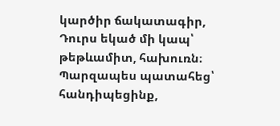կարծիր ճակատագիր,
Դուրս եկած մի կապ՝ թեթևամիտ, հախուռն։
Պարզապես պատահեց՝ հանդիպեցինք,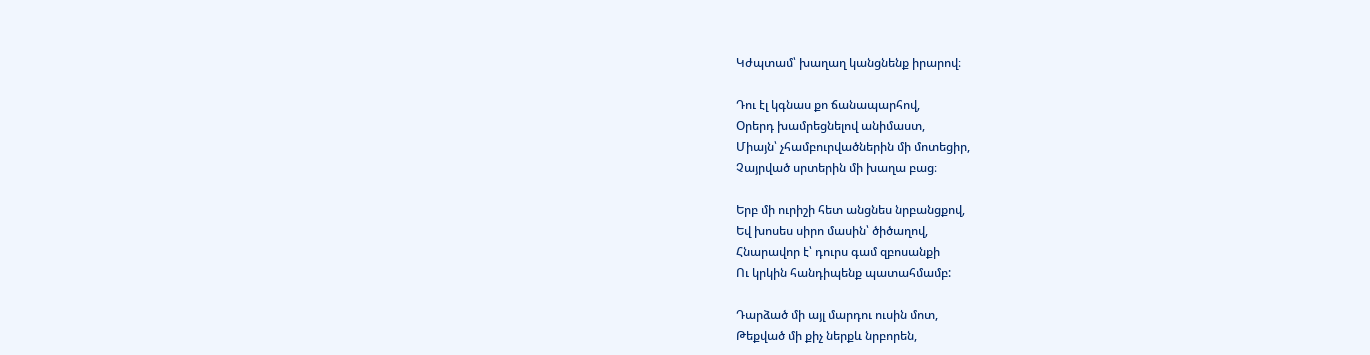Կժպտամ՝ խաղաղ կանցնենք իրարով։

Դու էլ կգնաս քո ճանապարհով,
Օրերդ խամրեցնելով անիմաստ,
Միայն՝ չհամբուրվածներին մի մոտեցիր,
Չայրված սրտերին մի խաղա բաց։

Երբ մի ուրիշի հետ անցնես նրբանցքով,
Եվ խոսես սիրո մասին՝ ծիծաղով,
Հնարավոր է՝ դուրս գամ զբոսանքի
Ու կրկին հանդիպենք պատահմամբ:

Դարձած մի այլ մարդու ուսին մոտ,
Թեքված մի քիչ ներքև նրբորեն,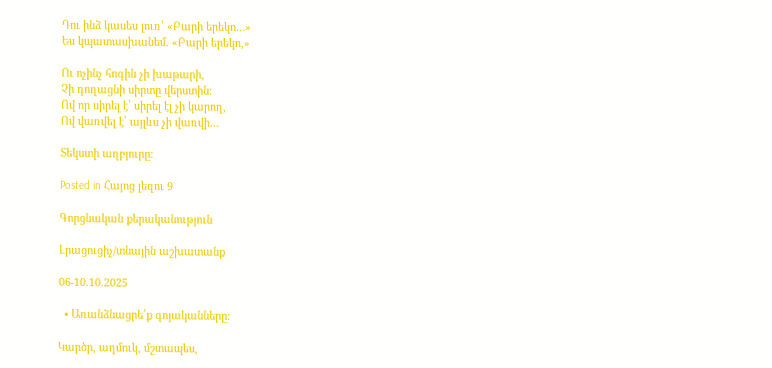Դու ինձ կասես լուռ՝ «Բարի երեկո…»
Ես կպատասխանեմ. «Բարի երեկո,»

Ու ոչինչ հոգին չի խաթարի,
Չի դողացնի սիրտը վերստին։
Ով որ սիրել է՝ սիրել էլ չի կարող,
Ով վառվել է՝ այլևս չի վառվի…

Տեկստի աղբյուրը։

Posted in Հայոց լեզու 9

Գորցնական քերականություն

Լրացուցիչ/տնային աշխատանք

06-10.10.2025

  • Առանձնացրե՛ք գոյականները։

Կարծր, աղմուկ, մշտապես,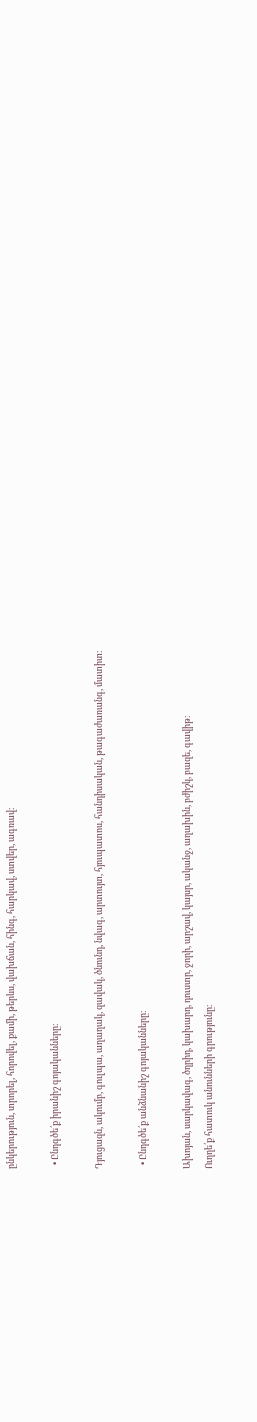ընկերություն, տրորել, հորովել, քամի, թերևս, վախճան, հինգ, հարկավ, ստվեր, ագռավ։

  • Ընդգծե՛ք իրանիշ գոյականները։

Դյուցազն, ակումբ, գուլպա, աղաղակ, զավակ, ծնունդ, նվագ, արտույտ, հյուպատոս, հանդիսական, թագաժառանգ, մատիտ։

  • Ընդգծե՛ք անձնանիշ գոյականները։

Ախոյան, սարկավագ, ծղրիդ, կախարդ, դուստր, ջորի, արշավ, կայսր, ականջ, աղախին, բժիշկ, բազե, գավիթ։
Ուղղե՛ք հատուկ անունների գրությունը։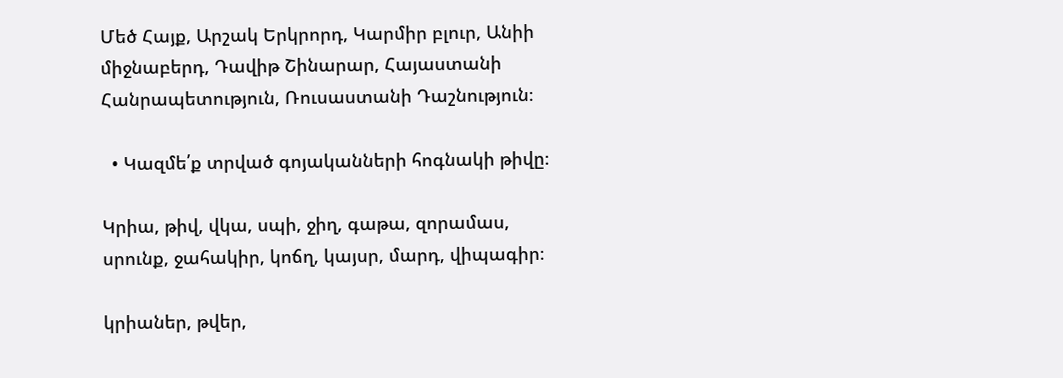Մեծ Հայք, Արշակ Երկրորդ, Կարմիր բլուր, Անիի միջնաբերդ, Դավիթ Շինարար, Հայաստանի Հանրապետություն, Ռուսաստանի Դաշնություն։

  • Կազմե՛ք տրված գոյականների հոգնակի թիվը։

Կրիա, թիվ, վկա, սպի, ջիղ, գաթա, զորամաս, սրունք, ջահակիր, կոճղ, կայսր, մարդ, վիպագիր։

կրիաներ, թվեր,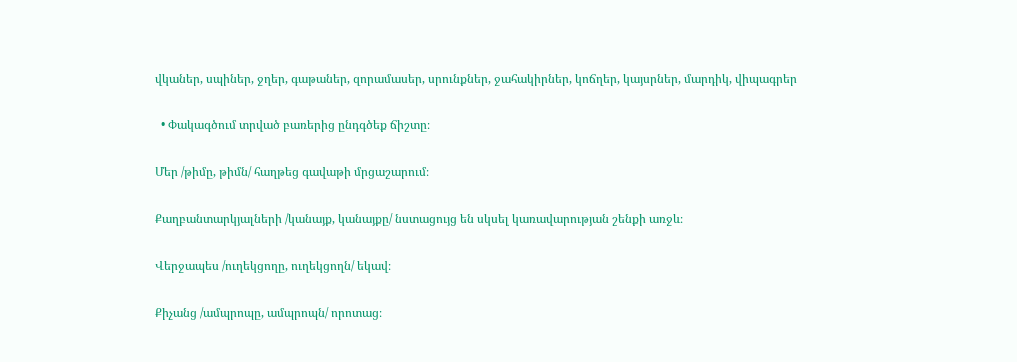վկաներ, սպիներ, ջղեր, գաթաներ, զորամասեր, սրունքներ, ջահակիրներ, կոճղեր, կայսրներ, մարդիկ, վիպագրեր

  • Փակագծում տրված բառերից ընդգծեք ճիշտը։

Մեր /թիմը, թիմն/ հաղթեց գավաթի մրցաշարում։

Քաղբանտարկյալների /կանայք, կանայքը/ նստացույց են սկսել կառավարության շենքի առջև։

Վերջապես /ուղեկցողը, ուղեկցողն/ եկավ։

Քիչանց /ամպրոպը, ամպրոպն/ որոտաց։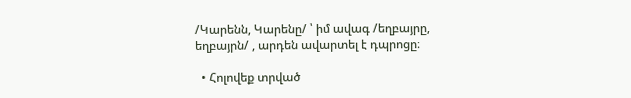/Կարենն, Կարենը/ ՝ իմ ավագ /եղբայրը, եղբայրն/ , արդեն ավարտել է դպրոցը։

  • Հոլովեք տրված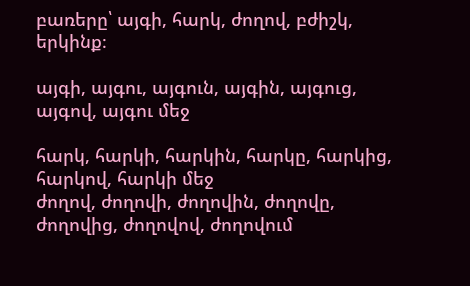բառերը՝ այգի, հարկ, ժողով, բժիշկ, երկինք։

այգի, այգու, այգուն, այգին, այգուց, այգով, այգու մեջ

հարկ, հարկի, հարկին, հարկը, հարկից, հարկով, հարկի մեջ
ժողով, ժողովի, ժողովին, ժողովը, ժողովից, ժողովով, ժողովում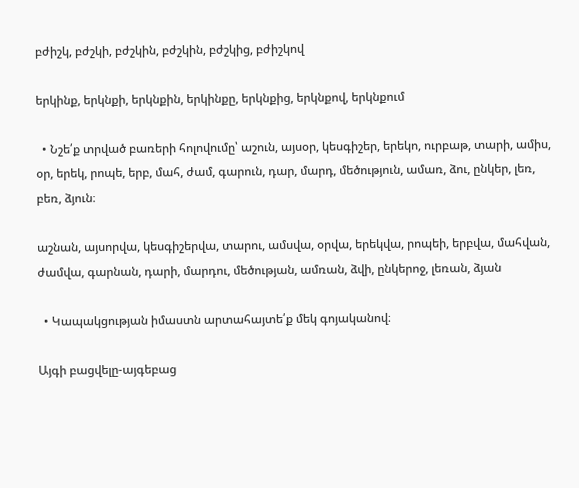բժիշկ, բժշկի, բժշկին, բժշկին, բժշկից, բժիշկով

երկինք, երկնքի, երկնքին, երկինքը, երկնքից, երկնքով, երկնքում

  • Նշե՛ք տրված բառերի հոլովումը՝ աշուն, այսօր, կեսգիշեր, երեկո, ուրբաթ, տարի, ամիս, օր, երեկ, րոպե, երբ, մահ, ժամ, գարուն, դար, մարդ, մեծություն, ամառ, ձու, ընկեր, լեռ, բեռ, ձյուն։

աշնան, այսորվա, կեսգիշերվա, տարու, ամսվա, օրվա, երեկվա, րոպեի, երբվա, մահվան, ժամվա, գարնան, դարի, մարդու, մեծության, ամռան, ձվի, ընկերոջ, լեռան, ձյան

  • Կապակցության իմաստն արտահայտե՛ք մեկ գոյականով։

Այգի բացվելը-այգեբաց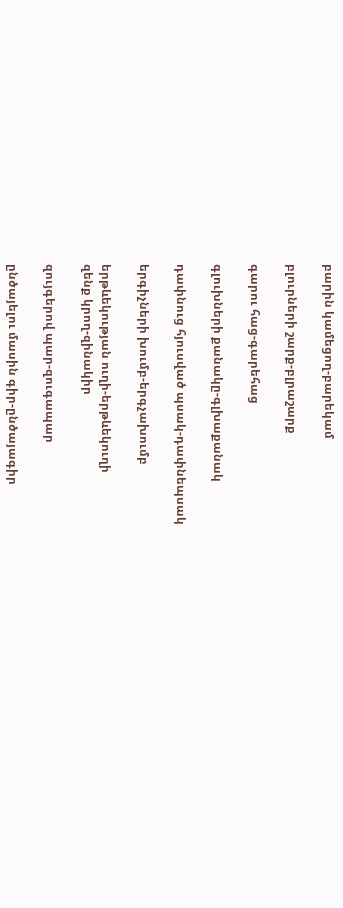բարին կամեցող-բարեկամ

բլուրների շարք-բլրաշարք

գարու հաց-գարեհաց

գլուխների քանակը-գլխաքանակ

դափնուց հյուսված պսակ-դափնեպսակ

երգիչների խումբ-երգչախումբ

երթևեկության ուղի-երթևեկուղի
զենք կրող-զինակիր

զույգերով պար-զուգապար

ընծայելու մասին գիր-ընծայագիր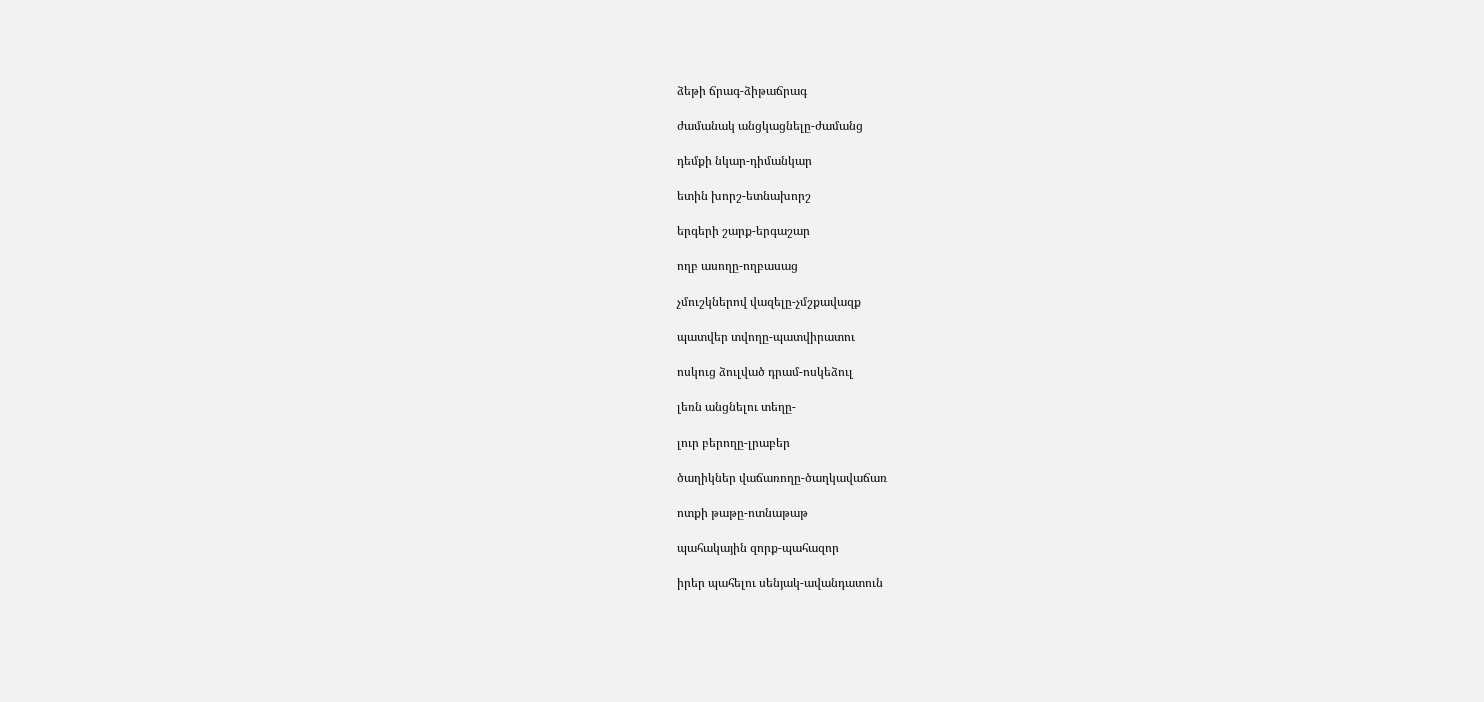ձեթի ճրագ-ձիթաճրագ

ժամանակ անցկացնելը-ժամանց

դեմքի նկար-դիմանկար

ետին խորշ-ետնախորշ

երգերի շարք-երգաշար

ողբ ասողը-ողբասաց

չմուշկներով վազելը-չմշքավազք

պատվեր տվողը-պատվիրատու

ոսկուց ձուլված դրամ-ոսկեձուլ

լեռն անցնելու տեղը-

լուր բերողը-լրաբեր

ծաղիկներ վաճառողը-ծաղկավաճառ

ոտքի թաթը-ոտնաթաթ

պահակային զորք-պահազոր

իրեր պահելու սենյակ-ավանդատուն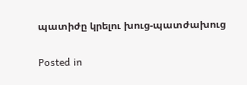պատիժը կրելու խուց-պատժախուց

Posted in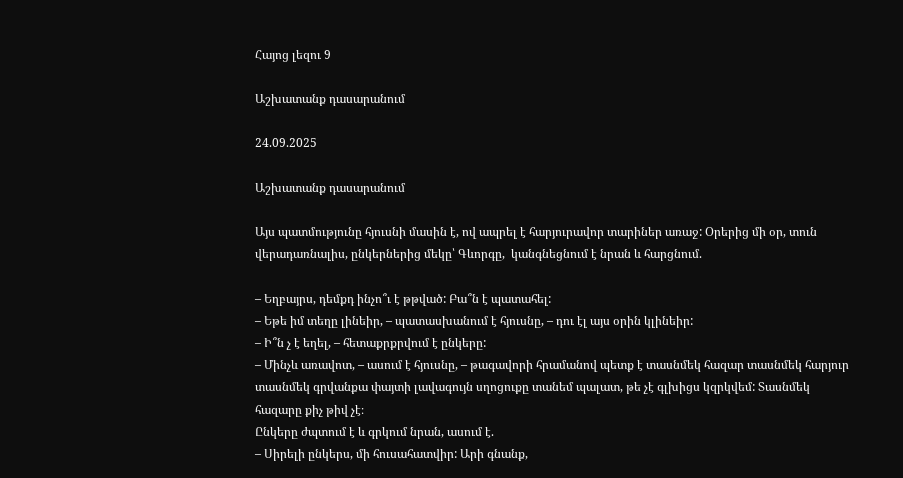Հայոց լեզու 9

Աշխատանք դասարանում

24.09.2025

Աշխատանք դասարանում

Այս պատմությունը հյուսնի մասին է, ով ապրել է հարյուրավոր տարիներ առաջ: Օրերից մի օր, տուն վերադառնալիս, ընկերներից մեկը՝ Գևորգը,  կանգնեցնում է նրան և հարցնում.

– Եղբայրս, դեմքդ ինչո՞ւ է թթված: Բա՞ն է պատահել:
– Եթե իմ տեղը լինեիր, – պատասխանում է հյուսնը, – դու էլ այս օրին կլինեիր:
– Ի՞ն չ է եղել, – հետաքրքրվում է ընկերը:
– Մինչև առավոտ, – ասում է հյուսնը, – թագավորի հրամանով պետք է տասնմեկ հազար տասնմեկ հարյուր տասնմեկ գրվանքա փայտի լավագույն սղոցուքը տանեմ պալատ, թե չէ գլխիցս կզրկվեմ: Տասնմեկ հազարը քիչ թիվ չէ։
Ընկերը ժպտում է և գրկում նրան, ասում է.
– Սիրելի ընկերս, մի հուսահատվիր: Արի գնանք,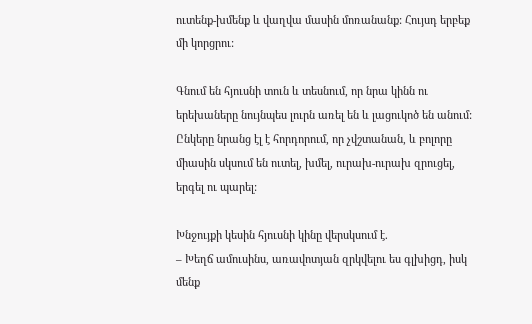ուտենք-խմենք և վաղվա մասին մոռանանք: Հույսդ երբեք մի կորցրու:

Գնում են հյուսնի տուն և տեսնում, որ նրա կինն ու երեխաները նույնպես լուրն առել են և լացուկոծ են անում: Ընկերը նրանց էլ է հորդորում, որ չվշտանան, և բոլորը միասին սկսում են ուտել, խմել, ուրախ-ուրախ զրուցել, երգել ու պարել:

Խնջույքի կեսին հյուսնի կինը վերսկսում է.
– Խեղճ ամուսինս, առավոտյան զրկվելու ես գլխիցդ, իսկ մենք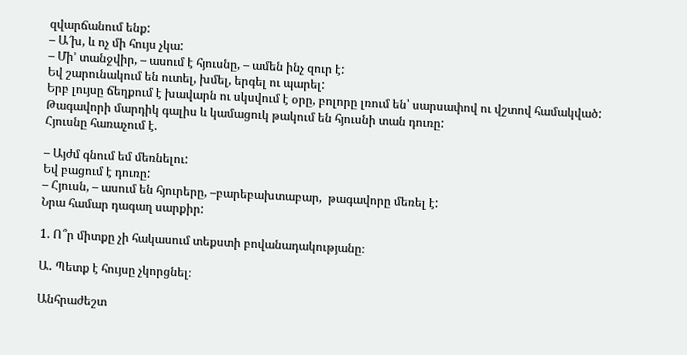զվարճանում ենք:
– Ա՜խ, և ոչ մի հույս չկա:
– Մի’ տանջվիր, – ասում է հյուսնը, – ամեն ինչ զուր է:
Եվ շարունակում են ուտել, խմել, երգել ու պարել:
Երբ լույսը ճեղքում է խավարն ու սկսվում է օրը, բոլորը լռում են՝ սարսափով ու վշտով համակված: Թագավորի մարդիկ գալիս և կամացուկ թակում են հյուսնի տան դուռը:
Հյուսնը հառաչում է.

– Այժմ գնում եմ մեռնելու:
Եվ բացում է դուռը:
– Հյուսն, – ասում են հյուրերը, –բարեբախտաբար,  թագավորը մեռել է:
Նրա համար դագաղ սարքիր:

1. Ո՞ր միտքը չի հակասում տեքստի բովանադակությանը։

Ա․ Պետք է հույսը չկորցնել։

Անհրաժեշտ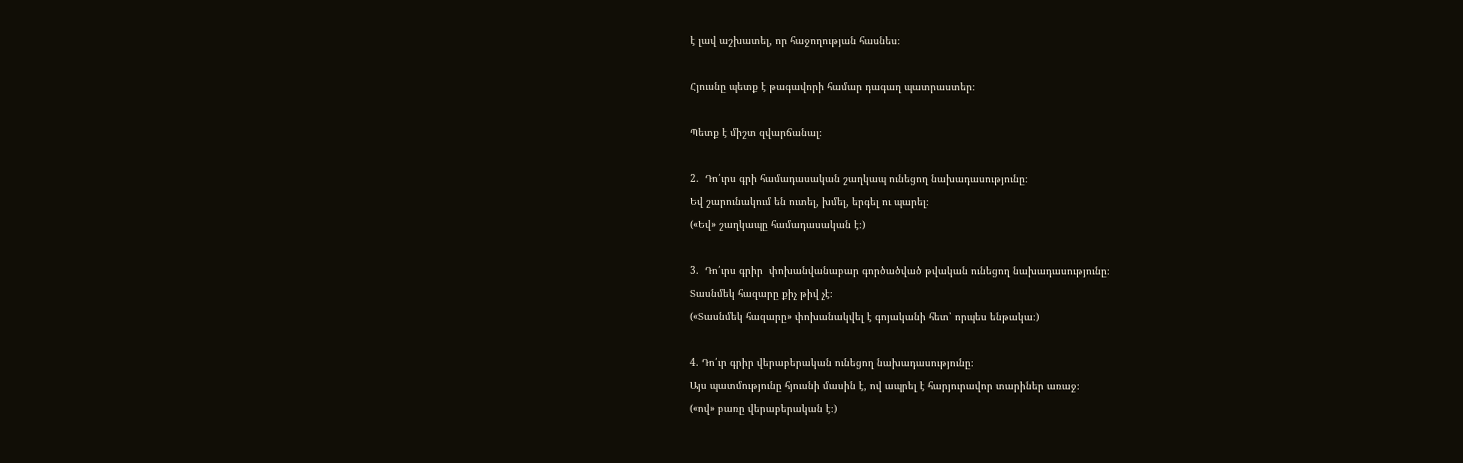է լավ աշխատել, որ հաջողության հասնես։

Հյուսնը պետք է թագավորի համար դագաղ պատրաստեր։

Պետք է միշտ զվարճանալ։

2.  Դո՛ւրս գրի համադասական շաղկապ ունեցող նախադասությունը։
Եվ շարունակում են ուտել, խմել, երգել ու պարել։
(«Եվ» շաղկապը համադասական է։)

3.  Դո՛ւրս գրիր  փոխանվանաբար գործածված թվական ունեցող նախադասությունը։
Տասնմեկ հազարը քիչ թիվ չէ։
(«Տասնմեկ հազարը» փոխանակվել է գոյականի հետ՝ որպես ենթակա։)

4. Դո՛ւր գրիր վերաբերական ունեցող նախադասությունը։
Այս պատմությունը հյուսնի մասին է, ով ապրել է հարյուրավոր տարիներ առաջ։
(«ով» բառը վերաբերական է։)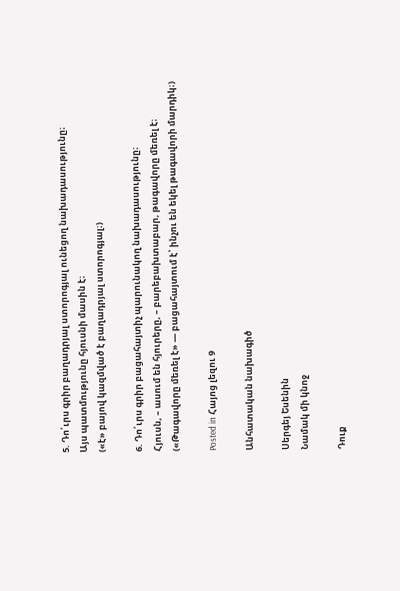5. Դո՛ւրս գրիր բաղադրյալ ստորոգյալ ունեցող նախադասությունը։
Այս պատմությունը հյուսնի մասին է։
(«է» բայով կազմված է բաղադրյալ ստորոգյալ։)

6. Դո՛ւրս գրիր բացահայտիչ պարունակող նախադասությունը։
Հյուսն, – ասում են հյուրերը, – բարեբախտաբար, թագավորը մեռել է։
(«Թագավորը մեռել է» — բացահայտում է՝ ինչու են եկել թագավորի մարդիկ։)

Posted in Հայոց լեզու 9

Անհատական նախագիծ

Սերգեյ Եսենին
Նամակ մի կնոջ

Դուք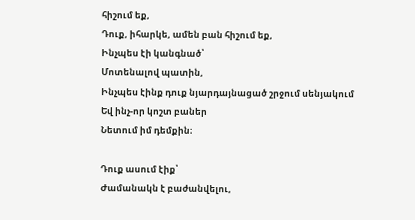հիշում եք,
Դուք, իհարկե, ամեն բան հիշում եք,
Ինչպես էի կանգնած՝
Մոտենալով պատին,
Ինչպես էինք դուք նյարդայնացած շրջում սենյակում
Եվ ինչ-որ կոշտ բաներ
Նետում իմ դեմքին։

Դուք ասում էիք՝
Ժամանակն է բաժանվելու,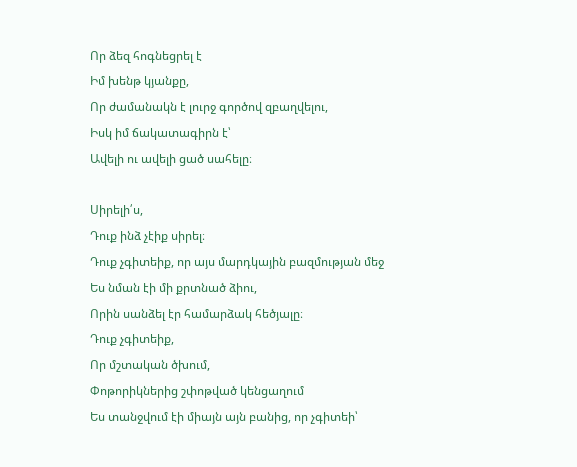Որ ձեզ հոգնեցրել է
Իմ խենթ կյանքը,
Որ ժամանակն է լուրջ գործով զբաղվելու,
Իսկ իմ ճակատագիրն է՝
Ավելի ու ավելի ցած սահելը։

Սիրելի՛ս,
Դուք ինձ չէիք սիրել։
Դուք չգիտեիք, որ այս մարդկային բազմության մեջ
Ես նման էի մի քրտնած ձիու,
Որին սանձել էր համարձակ հեծյալը։
Դուք չգիտեիք,
Որ մշտական ծխում,
Փոթորիկներից շփոթված կենցաղում
Ես տանջվում էի միայն այն բանից, որ չգիտեի՝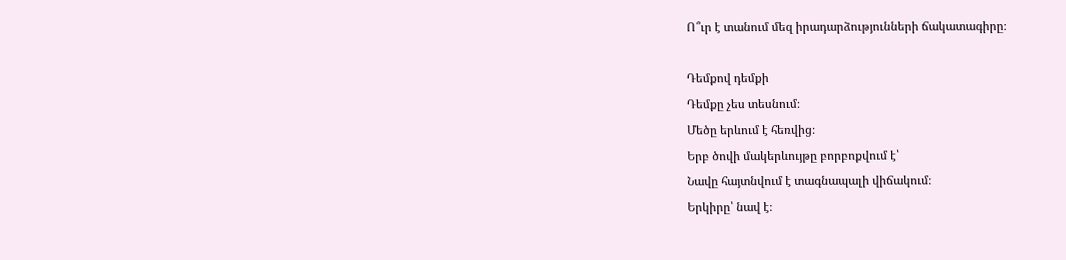Ո՞ւր է տանում մեզ իրադարձությունների ճակատագիրը։

Դեմքով դեմքի
Դեմքը չես տեսնում։
Մեծը երևում է հեռվից։
Երբ ծովի մակերևույթը բորբոքվում է՝
Նավը հայտնվում է տագնապալի վիճակում։
Երկիրը՝ նավ է։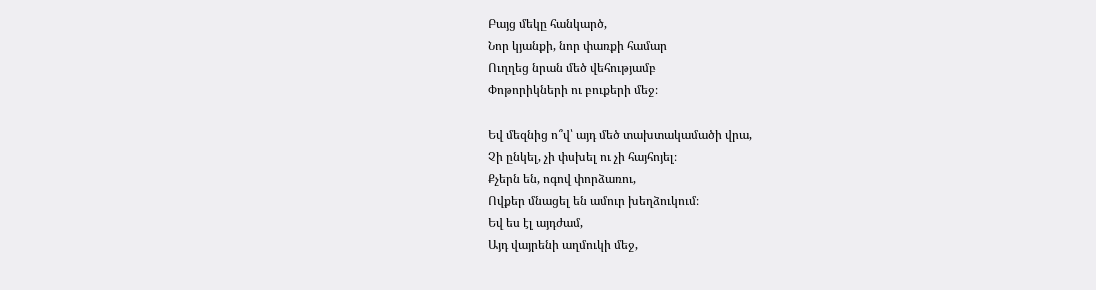Բայց մեկը հանկարծ,
Նոր կյանքի, նոր փառքի համար
Ուղղեց նրան մեծ վեհությամբ
Փոթորիկների ու բուքերի մեջ։

Եվ մեզնից ո՞վ՝ այդ մեծ տախտակամածի վրա,
Չի ընկել, չի փսխել ու չի հայհոյել։
Քչերն են, ոգով փորձառու,
Ովքեր մնացել են ամուր խեղձուկում։
Եվ ես էլ այդժամ,
Այդ վայրենի աղմուկի մեջ,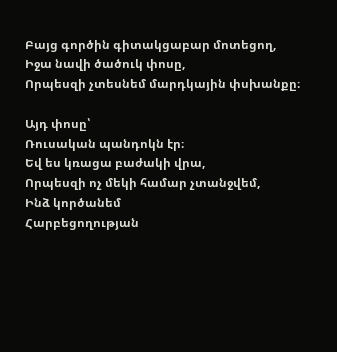Բայց գործին գիտակցաբար մոտեցող,
Իջա նավի ծածուկ փոսը,
Որպեսզի չտեսնեմ մարդկային փսխանքը։

Այդ փոսը՝
Ռուսական պանդոկն էր։
Եվ ես կռացա բաժակի վրա,
Որպեսզի ոչ մեկի համար չտանջվեմ,
Ինձ կործանեմ
Հարբեցողության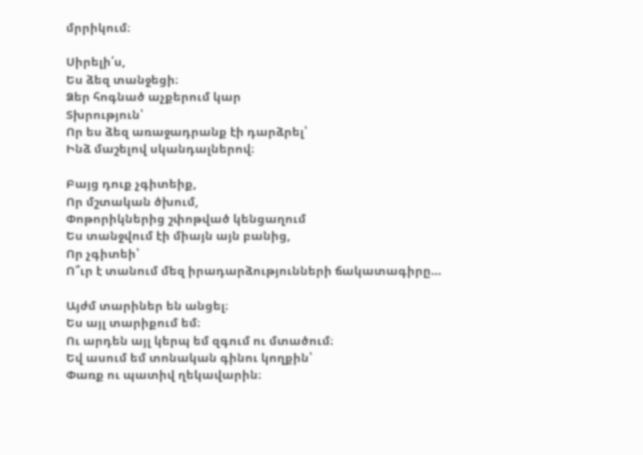մրրիկում։

Սիրելի՛ս,
Ես ձեզ տանջեցի։
Ձեր հոգնած աչքերում կար
Տխրություն՝
Որ ես ձեզ առաջադրանք էի դարձրել՝
Ինձ մաշելով սկանդալներով։

Բայց դուք չգիտեիք,
Որ մշտական ծխում,
Փոթորիկներից շփոթված կենցաղում
Ես տանջվում էի միայն այն բանից,
Որ չգիտեի՝
Ո՞ւր է տանում մեզ իրադարձությունների ճակատագիրը…

Այժմ տարիներ են անցել։
Ես այլ տարիքում եմ։
Ու արդեն այլ կերպ եմ զգում ու մտածում։
Եվ ասում եմ տոնական գինու կողքին՝
Փառք ու պատիվ ղեկավարին։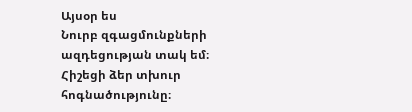Այսօր ես
Նուրբ զգացմունքների ազդեցության տակ եմ։
Հիշեցի ձեր տխուր հոգնածությունը։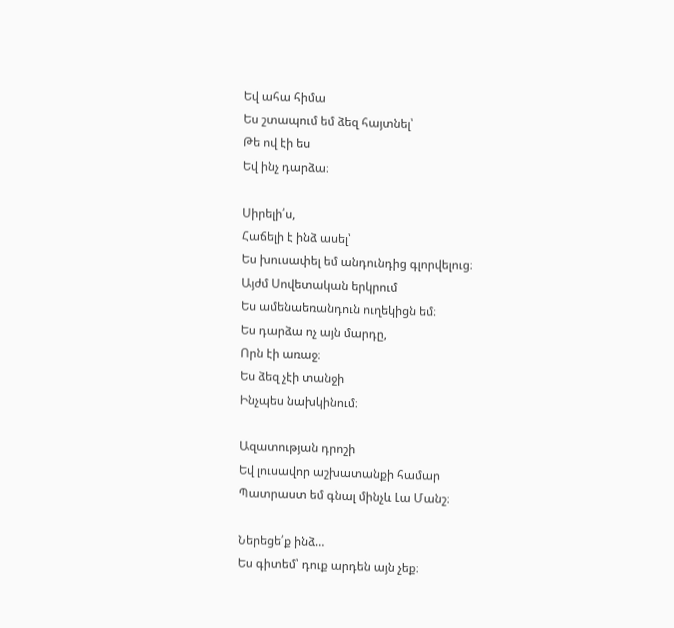Եվ ահա հիմա
Ես շտապում եմ ձեզ հայտնել՝
Թե ով էի ես
Եվ ինչ դարձա։

Սիրելի՛ս,
Հաճելի է ինձ ասել՝
Ես խուսափել եմ անդունդից գլորվելուց։
Այժմ Սովետական երկրում
Ես ամենաեռանդուն ուղեկիցն եմ։
Ես դարձա ոչ այն մարդը,
Որն էի առաջ։
Ես ձեզ չէի տանջի
Ինչպես նախկինում։

Ազատության դրոշի
Եվ լուսավոր աշխատանքի համար
Պատրաստ եմ գնալ մինչև Լա Մանշ։

Ներեցե՛ք ինձ…
Ես գիտեմ՝ դուք արդեն այն չեք։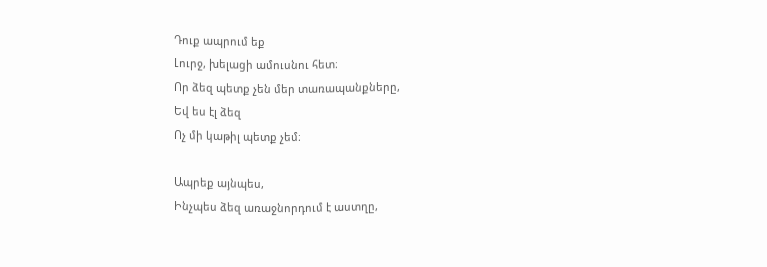Դուք ապրում եք
Լուրջ, խելացի ամուսնու հետ։
Որ ձեզ պետք չեն մեր տառապանքները,
Եվ ես էլ ձեզ
Ոչ մի կաթիլ պետք չեմ։

Ապրեք այնպես,
Ինչպես ձեզ առաջնորդում է աստղը,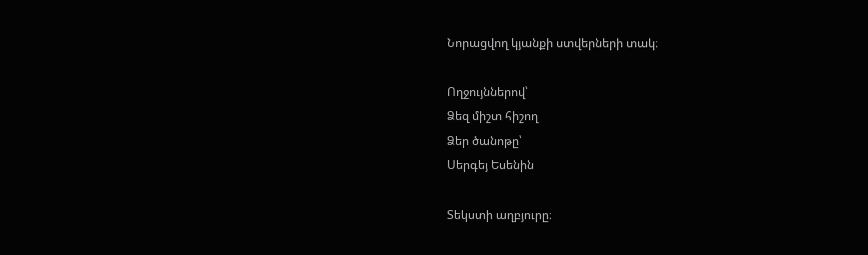Նորացվող կյանքի ստվերների տակ։

Ողջույններով՝
Ձեզ միշտ հիշող
Ձեր ծանոթը՝
Սերգեյ Եսենին

Տեկստի աղբյուրը։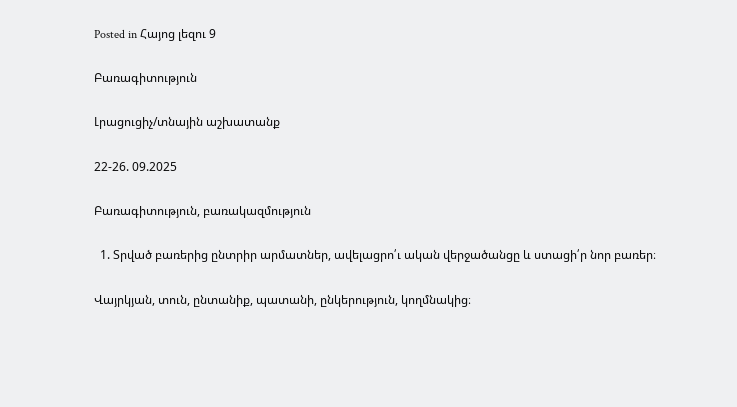Posted in Հայոց լեզու 9

Բառագիտություն

Լրացուցիչ/տնային աշխատանք

22-26. 09.2025

Բառագիտություն, բառակազմություն

  1. Տրված բառերից ընտրիր արմատներ, ավելացրո՛ւ ական վերջածանցը և ստացի՛ր նոր բառեր։

Վայրկյան, տուն, ընտանիք, պատանի, ընկերություն, կողմնակից։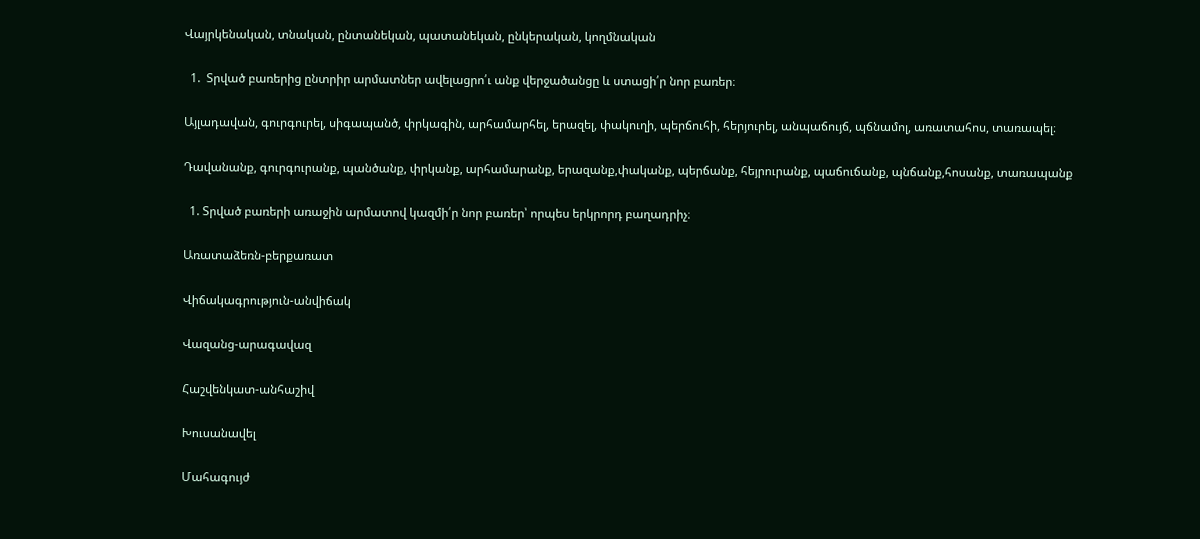Վայրկենական, տնական, ընտանեկան, պատանեկան, ընկերական, կողմնական

  1.  Տրված բառերից ընտրիր արմատներ ավելացրո՛ւ անք վերջածանցը և ստացի՛ր նոր բառեր։

Այլադավան, գուրգուրել, սիգապանծ, փրկագին, արհամարհել, երազել, փակուղի, պերճուհի, հերյուրել, անպաճույճ, պճնամոլ, առատահոս, տառապել։

Դավանանք, գուրգուրանք, պանծանք, փրկանք, արհամարանք, երազանք,փականք, պերճանք, հեյրուրանք, պաճուճանք, պնճանք,հոսանք, տառապանք

  1. Տրված բառերի առաջին արմատով կազմի՛ր նոր բառեր՝ որպես երկրորդ բաղադրիչ։

Առատաձեռն-բերքառատ

Վիճակագրություն-անվիճակ

Վազանց-արագավազ

Հաշվենկատ-անհաշիվ

Խուսանավել

Մահագույժ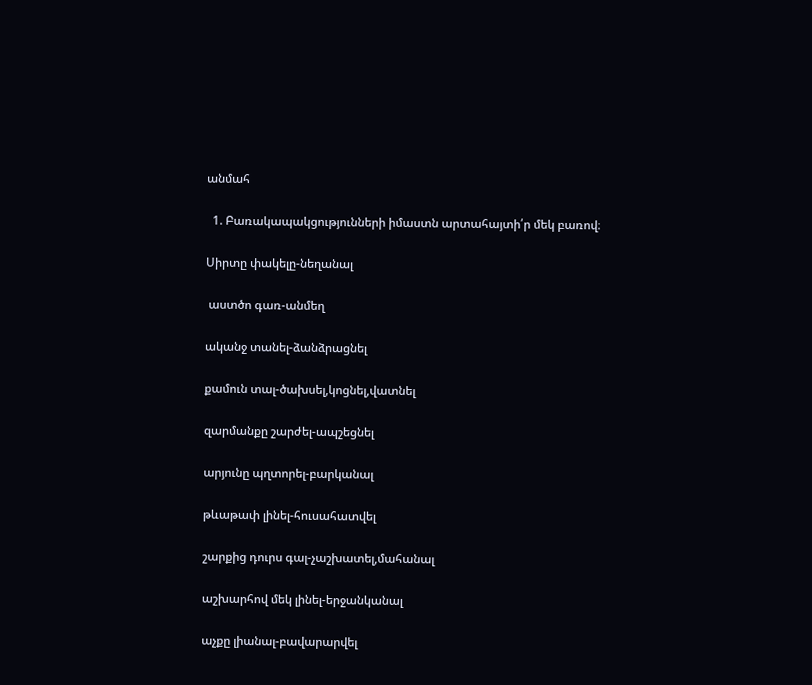անմահ

  1. Բառակապակցությունների իմաստն արտահայտի՛ր մեկ բառով։

Սիրտը փակելը-նեղանալ

 աստծո գառ-անմեղ

ականջ տանել-ձանձրացնել

քամուն տալ-ծախսել,կոցնել,վատնել

զարմանքը շարժել-ապշեցնել

արյունը պղտորել-բարկանալ

թևաթափ լինել-հուսահատվել

շարքից դուրս գալ-չաշխատել,մահանալ

աշխարհով մեկ լինել-երջանկանալ

աչքը լիանալ-բավարարվել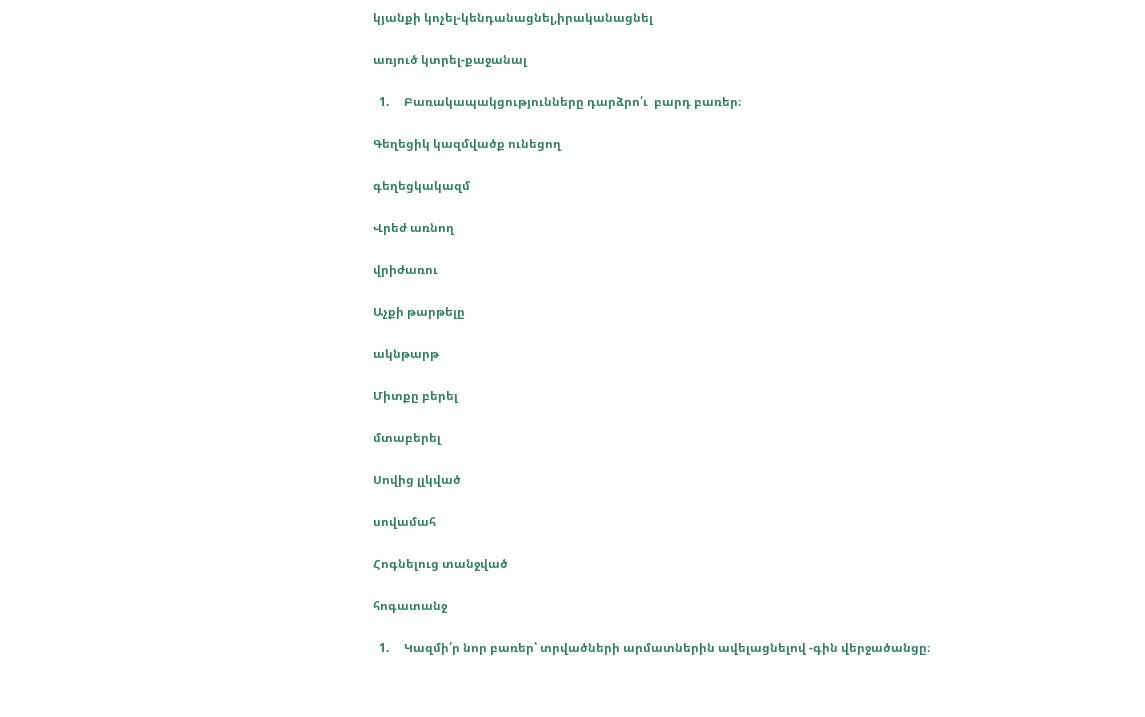կյանքի կոչել-կենդանացնել,իրականացնել

առյուծ կտրել-քաջանալ

  1.     Բառակապակցությունները դարձրո՛ւ  բարդ բառեր։

Գեղեցիկ կազմվածք ունեցող

գեղեցկակազմ

Վրեժ առնող

վրիժառու

Աչքի թարթելը

ակնթարթ

Միտքը բերել

մտաբերել

Սովից լլկված

սովամահ

Հոգնելուց տանջված

հոգատանջ

  1.     Կազմի՛ր նոր բառեր՝ տրվածների արմատներին ավելացնելով -գին վերջածանցը։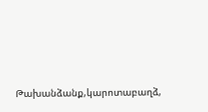Թախանձանք,կարոտաբաղձ,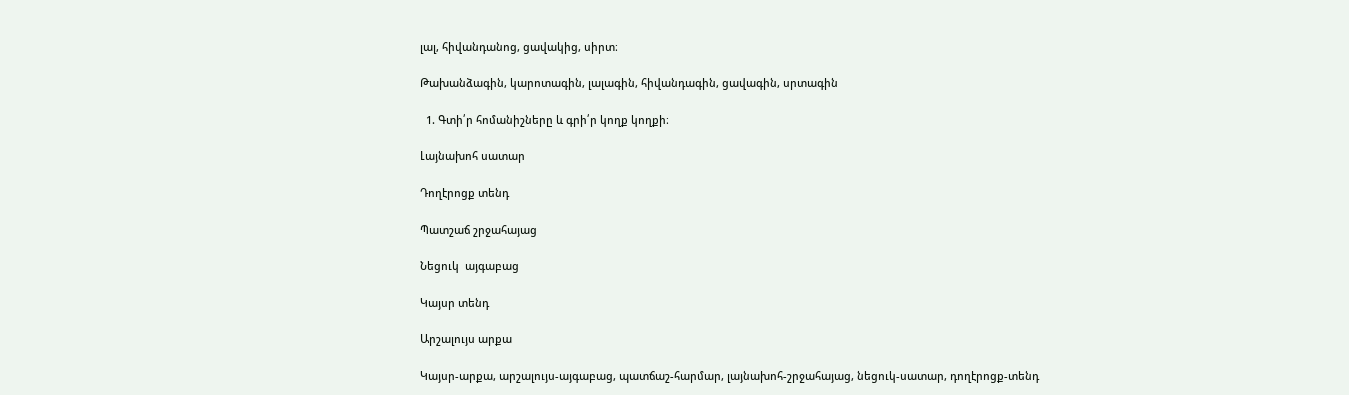լալ, հիվանդանոց, ցավակից, սիրտ։

Թախանձագին, կարոտագին, լալագին, հիվանդագին, ցավագին, սրտագին

  1. Գտի՛ր հոմանիշները և գրի՛ր կողք կողքի։

Լայնախոհ սատար

Դողէրոցք տենդ

Պատշաճ շրջահայաց

Նեցուկ  այգաբաց

Կայսր տենդ

Արշալույս արքա

Կայսր-արքա, արշալույս-այգաբաց, պատճաշ-հարմար, լայնախոհ-շրջահայաց, նեցուկ-սատար, դողէրոցք-տենդ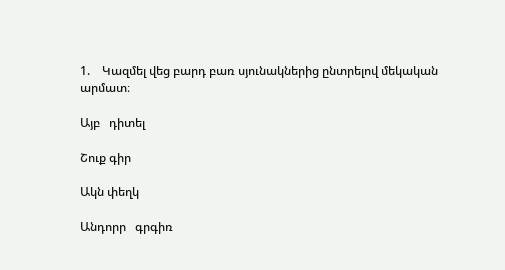1.    Կազմել վեց բարդ բառ սյունակներից ընտրելով մեկական արմատ։

Այբ   դիտել

Շուք գիր

Ակն փեղկ

Անդորր   գրգիռ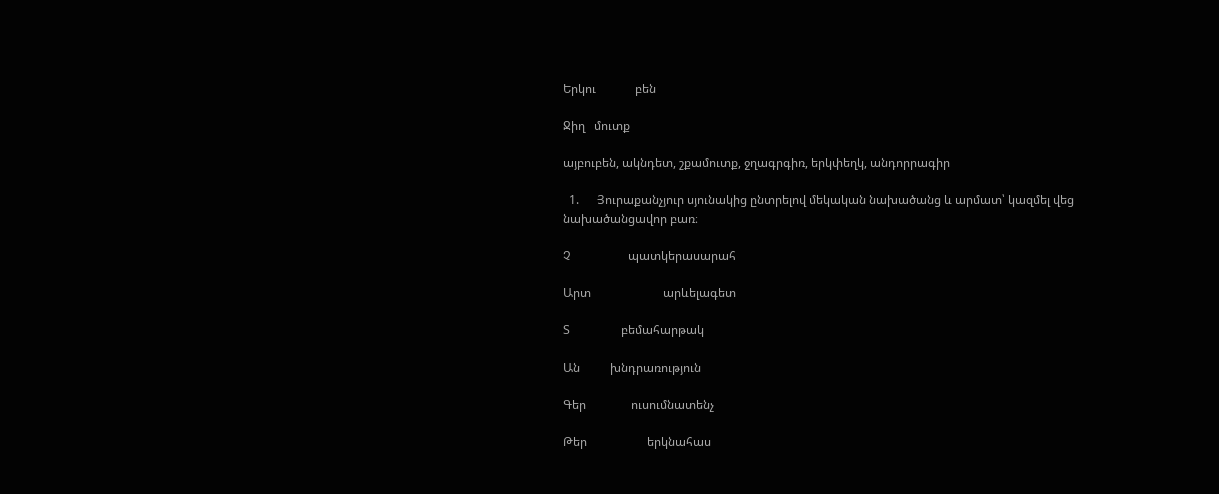Երկու             բեն

Ջիղ   մուտք

այբուբեն, ակնդետ, շքամուտք, ջղագրգիռ, երկփեղկ, անդորրագիր

  1.      Յուրաքանչյուր սյունակից ընտրելով մեկական նախածանց և արմատ՝ կազմել վեց նախածանցավոր բառ։

Չ                   պատկերասարահ

Արտ                        արևելագետ

Տ                 բեմահարթակ

Ան          խնդրառություն

Գեր               ուսումնատենչ

Թեր                    երկնահաս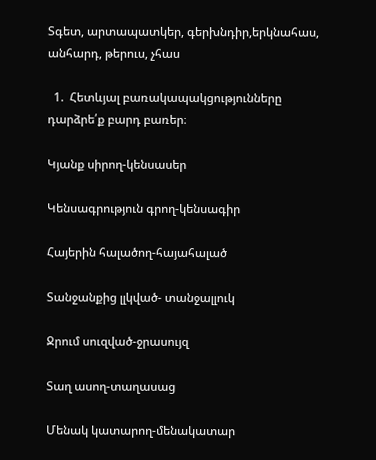Տգետ, արտապատկեր, գերխնդիր,երկնահաս, անհարդ, թերուս, չհաս

  1.  Հետևյալ բառակապակցությունները դարձրե՛ք բարդ բառեր։

Կյանք սիրող-կենսասեր

Կենսագրություն գրող-կենսագիր

Հայերին հալածող-հայահալած

Տանջանքից լլկված- տանջալլուկ

Ջրում սուզված-ջրասույզ

Տաղ ասող-տաղասաց

Մենակ կատարող-մենակատար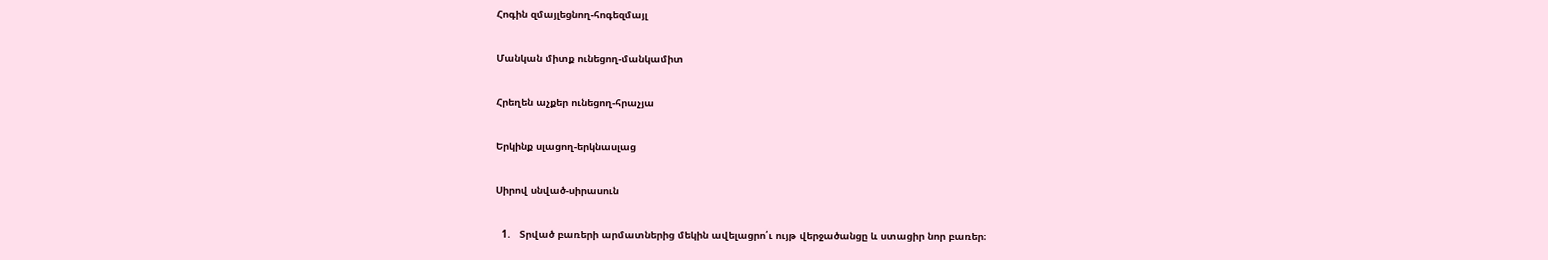Հոգին զմայլեցնող-հոգեզմայլ

Մանկան միտք ունեցող-մանկամիտ

Հրեղեն աչքեր ունեցող-հրաչյա

Երկինք սլացող-երկնասլաց

Սիրով սնված-սիրասուն

  1.   Տրված բառերի արմատներից մեկին ավելացրո՛ւ ույթ վերջածանցը և ստացիր նոր բառեր։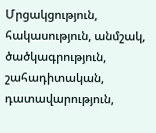Մրցակցություն, հակասություն, անմշակ, ծածկագրություն, շահադիտական, դատավարություն,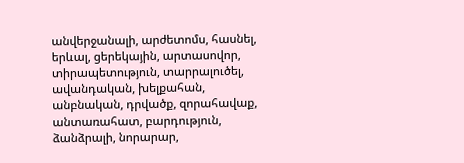անվերջանալի, արժետոմս, հասնել, երևալ, ցերեկային, արտասովոր, տիրապետություն, տարրալուծել, ավանդական, խելքահան, անբնական, դրվածք, զորահավաք, անտառահատ, բարդություն, ձանձրալի, նորարար,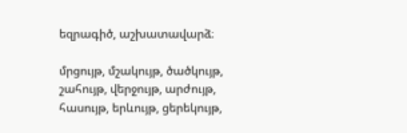եզրագիծ, աշխատավարձ։

մրցույթ, մշակույթ, ծածկույթ, շահույթ, վերջույթ, արժույթ, հասույթ, երևույթ, ցերեկույթ,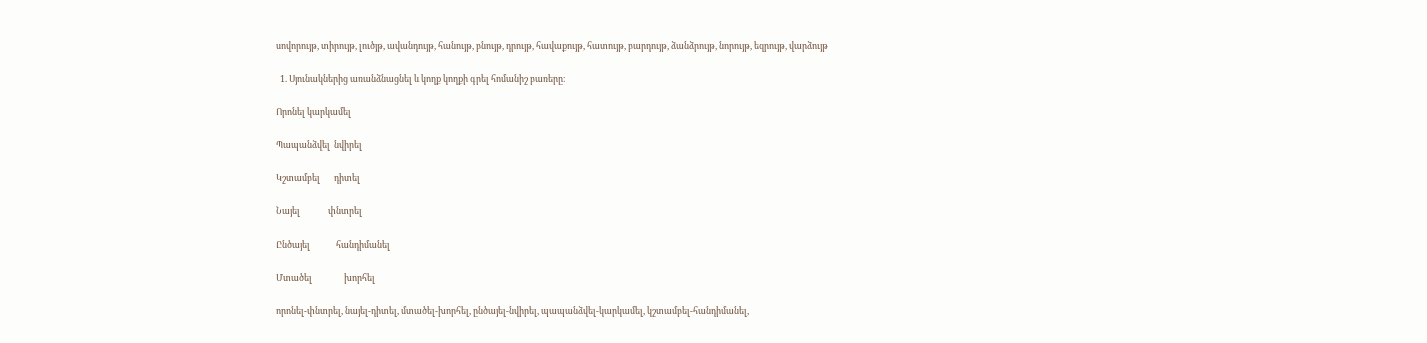սովորույթ, տիրույթ, լուծյթ, ավանդույթ, հանույթ, բնույթ, դրույթ, հավաքույթ, հատույթ, բարդույթ, ձանձրույթ, նորույթ, եզրույթ, վարձույթ

  1. Սյունակներից առանձնացնել և կողք կողքի գրել հոմանիշ բառերը։

Որոնել կարկամել

Պապանձվել  նվիրել

Կշտամբել       դիտել

Նայել              փնտրել

Ընծայել             հանդիմանել

Մտածել                խորհել

որոնել-փնտրել, նայել-դիտել, մտածել-խորհել, ընծայել-նվիրել, պապանձվել-կարկամել, կշտամբել-հանդիմանել,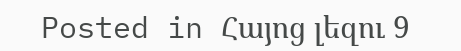Posted in Հայոց լեզու 9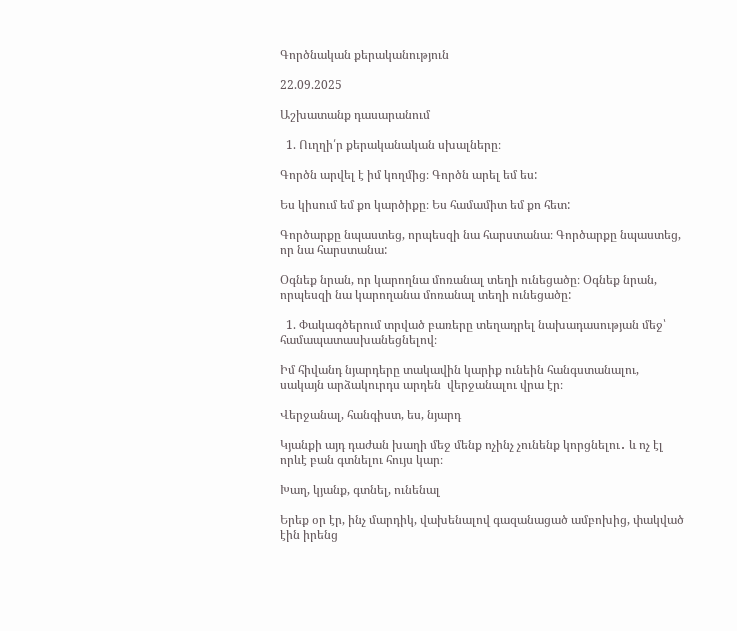Գործնական քերականություն

22.09.2025

Աշխատանք դասարանում

  1. Ուղղի՛ր քերականական սխալները։

Գործն արվել է իմ կողմից։ Գործն արել եմ ես:

Ես կիսում եմ քո կարծիքը։ Ես համամիտ եմ քո հետ:

Գործարքը նպաստեց, որպեսզի նա հարստանա։ Գործարքը նպաստեց, որ նա հարստանա:

Օգնեք նրան, որ կարողնա մոռանալ տեղի ունեցածը։ Օգնեք նրան, որպեսզի նա կարողանա մոռանալ տեղի ունեցածը:

  1. Փակագծերում տրված բառերը տեղադրել նախադասության մեջ՝ համապատասխանեցնելով։

Իմ հիվանդ նյարդերը տակավին կարիք ունեին հանգստանալու, սակայն արձակուրդս արդեն  վերջանալու վրա էր։

Վերջանալ, հանգիստ, ես, նյարդ

Կյանքի այդ դաժան խաղի մեջ մենք ոչինչ չունենք կորցնելու․ և ոչ էլ որևէ բան գտնելու հույս կար։

Խաղ, կյանք, գտնել, ունենալ

Երեք օր էր, ինչ մարդիկ, վախենալով գազանացած ամբոխից, փակված էին իրենց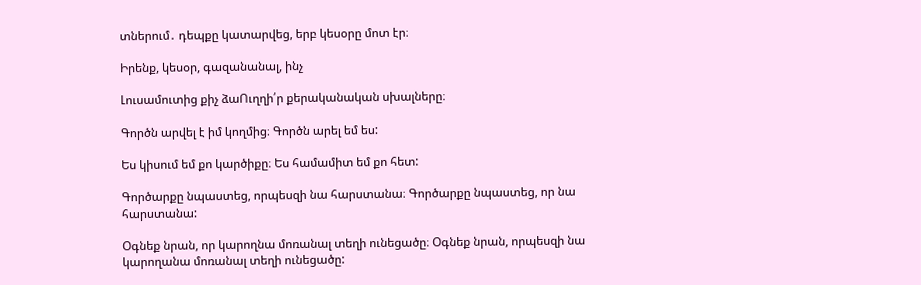տներում․ դեպքը կատարվեց, երբ կեսօրը մոտ էր։

Իրենք, կեսօր, գազանանալ, ինչ

Լուսամուտից քիչ ձաՈւղղի՛ր քերականական սխալները։

Գործն արվել է իմ կողմից։ Գործն արել եմ ես:

Ես կիսում եմ քո կարծիքը։ Ես համամիտ եմ քո հետ:

Գործարքը նպաստեց, որպեսզի նա հարստանա։ Գործարքը նպաստեց, որ նա հարստանա:

Օգնեք նրան, որ կարողնա մոռանալ տեղի ունեցածը։ Օգնեք նրան, որպեսզի նա կարողանա մոռանալ տեղի ունեցածը: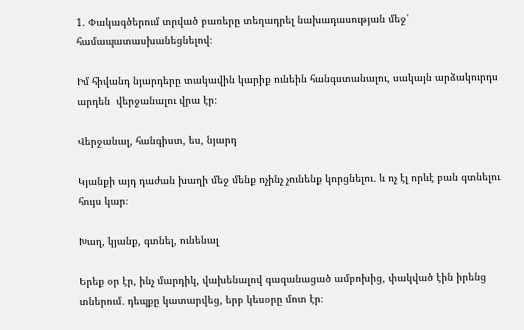1. Փակագծերում տրված բառերը տեղադրել նախադասության մեջ՝ համապատասխանեցնելով։

Իմ հիվանդ նյարդերը տակավին կարիք ունեին հանգստանալու, սակայն արձակուրդս արդեն  վերջանալու վրա էր։

Վերջանալ, հանգիստ, ես, նյարդ

Կյանքի այդ դաժան խաղի մեջ մենք ոչինչ չունենք կորցնելու․ և ոչ էլ որևէ բան գտնելու հույս կար։

Խաղ, կյանք, գտնել, ունենալ

Երեք օր էր, ինչ մարդիկ, վախենալով գազանացած ամբոխից, փակված էին իրենց տներում․ դեպքը կատարվեց, երբ կեսօրը մոտ էր։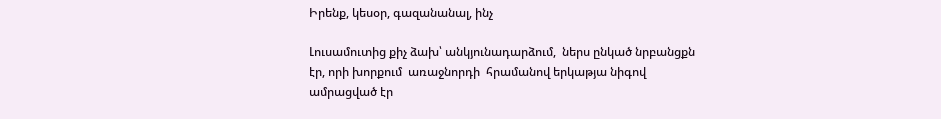Իրենք, կեսօր, գազանանալ, ինչ

Լուսամուտից քիչ ձախ՝ անկյունադարձում,  ներս ընկած նրբանցքն էր, որի խորքում  առաջնորդի  հրամանով երկաթյա նիգով ամրացված էր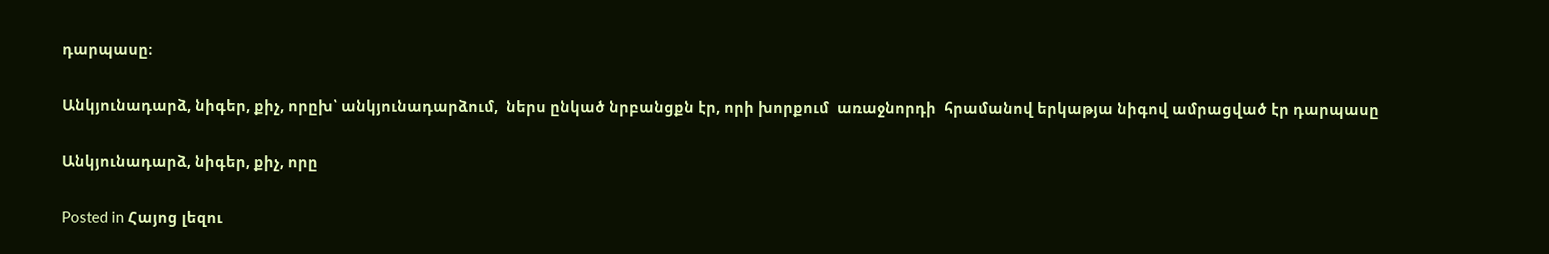դարպասը։

Անկյունադարձ, նիգեր, քիչ, որըխ՝ անկյունադարձում,  ներս ընկած նրբանցքն էր, որի խորքում  առաջնորդի  հրամանով երկաթյա նիգով ամրացված էր դարպասը

Անկյունադարձ, նիգեր, քիչ, որը

Posted in Հայոց լեզու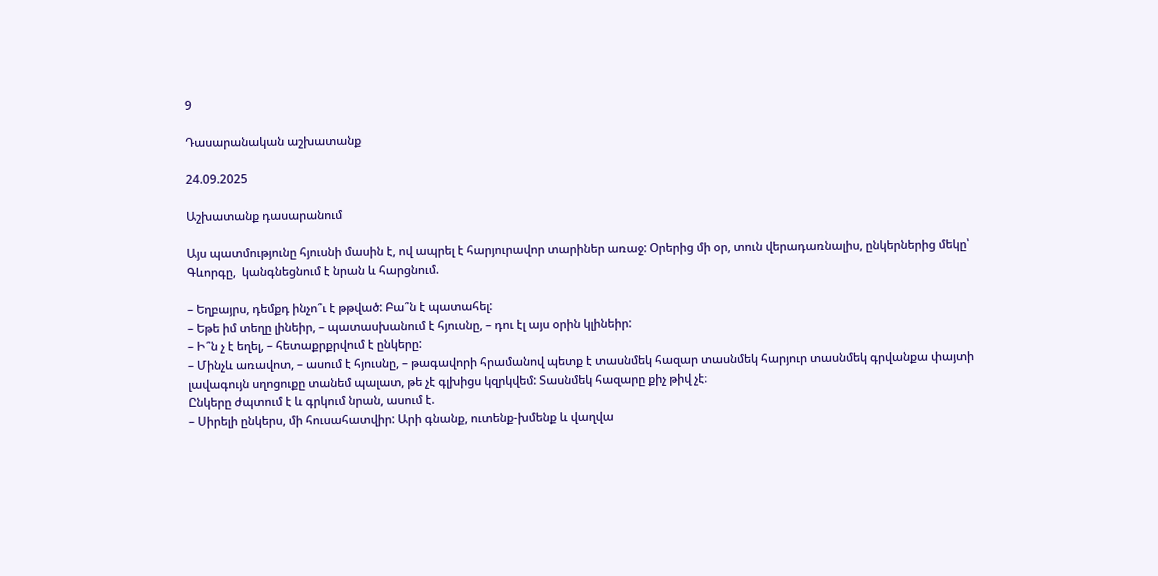9

Դասարանական աշխատանք

24.09.2025

Աշխատանք դասարանում

Այս պատմությունը հյուսնի մասին է, ով ապրել է հարյուրավոր տարիներ առաջ: Օրերից մի օր, տուն վերադառնալիս, ընկերներից մեկը՝ Գևորգը,  կանգնեցնում է նրան և հարցնում.

– Եղբայրս, դեմքդ ինչո՞ւ է թթված: Բա՞ն է պատահել:
– Եթե իմ տեղը լինեիր, – պատասխանում է հյուսնը, – դու էլ այս օրին կլինեիր:
– Ի՞ն չ է եղել, – հետաքրքրվում է ընկերը:
– Մինչև առավոտ, – ասում է հյուսնը, – թագավորի հրամանով պետք է տասնմեկ հազար տասնմեկ հարյուր տասնմեկ գրվանքա փայտի լավագույն սղոցուքը տանեմ պալատ, թե չէ գլխիցս կզրկվեմ: Տասնմեկ հազարը քիչ թիվ չէ։
Ընկերը ժպտում է և գրկում նրան, ասում է.
– Սիրելի ընկերս, մի հուսահատվիր: Արի գնանք, ուտենք-խմենք և վաղվա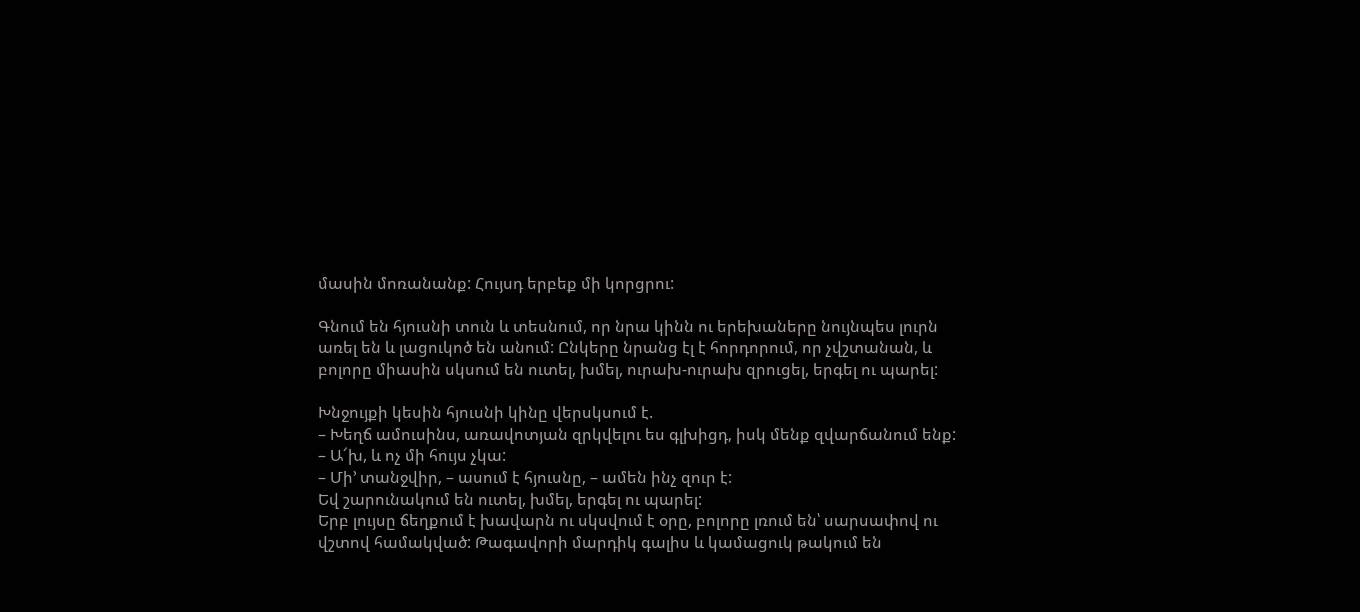մասին մոռանանք: Հույսդ երբեք մի կորցրու:

Գնում են հյուսնի տուն և տեսնում, որ նրա կինն ու երեխաները նույնպես լուրն առել են և լացուկոծ են անում: Ընկերը նրանց էլ է հորդորում, որ չվշտանան, և բոլորը միասին սկսում են ուտել, խմել, ուրախ-ուրախ զրուցել, երգել ու պարել:

Խնջույքի կեսին հյուսնի կինը վերսկսում է.
– Խեղճ ամուսինս, առավոտյան զրկվելու ես գլխիցդ, իսկ մենք զվարճանում ենք:
– Ա՜խ, և ոչ մի հույս չկա:
– Մի’ տանջվիր, – ասում է հյուսնը, – ամեն ինչ զուր է:
Եվ շարունակում են ուտել, խմել, երգել ու պարել:
Երբ լույսը ճեղքում է խավարն ու սկսվում է օրը, բոլորը լռում են՝ սարսափով ու վշտով համակված: Թագավորի մարդիկ գալիս և կամացուկ թակում են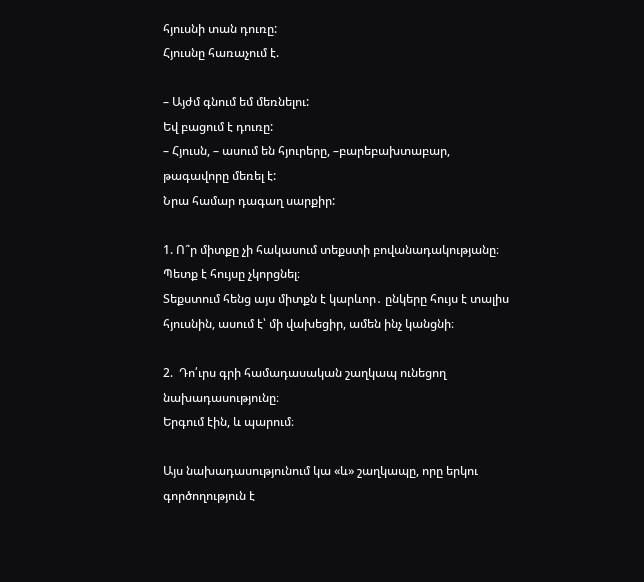հյուսնի տան դուռը:
Հյուսնը հառաչում է.

– Այժմ գնում եմ մեռնելու:
Եվ բացում է դուռը:
– Հյուսն, – ասում են հյուրերը, –բարեբախտաբար,  թագավորը մեռել է:
Նրա համար դագաղ սարքիր:

1. Ո՞ր միտքը չի հակասում տեքստի բովանադակությանը։
Պետք է հույսը չկորցնել։
Տեքստում հենց այս միտքն է կարևոր․ ընկերը հույս է տալիս հյուսնին, ասում է՝ մի վախեցիր, ամեն ինչ կանցնի։

2.  Դո՛ւրս գրի համադասական շաղկապ ունեցող նախադասությունը։
Երգում էին, և պարում։

Այս նախադասությունում կա «և» շաղկապը, որը երկու գործողություն է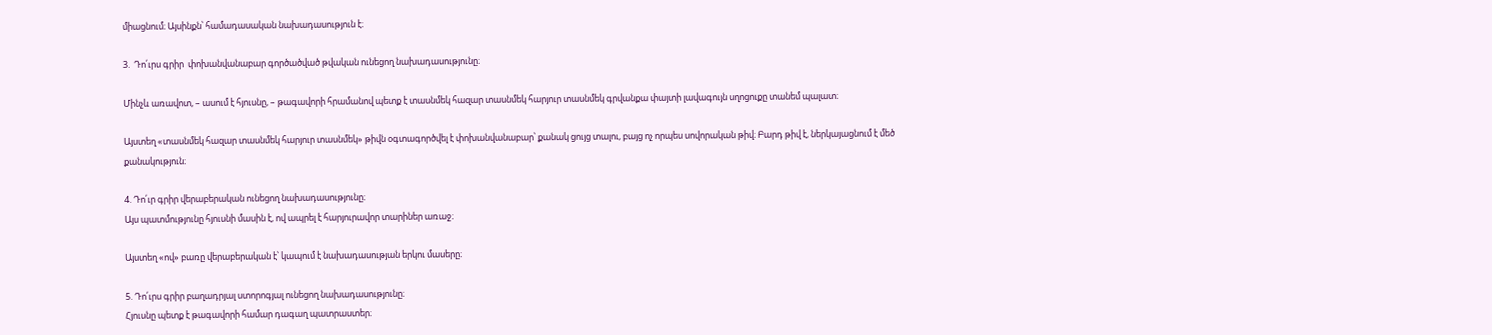միացնում։ Այսինքն՝ համադասական նախադասություն է։

3.  Դո՛ւրս գրիր  փոխանվանաբար գործածված թվական ունեցող նախադասությունը։

Մինչև առավոտ, – ասում է հյուսնը, – թագավորի հրամանով պետք է տասնմեկ հազար տասնմեկ հարյուր տասնմեկ գրվանքա փայտի լավագույն սղոցուքը տանեմ պալատ։

Այստեղ «տասնմեկ հազար տասնմեկ հարյուր տասնմեկ» թիվն օգտագործվել է փոխանվանաբար՝ քանակ ցույց տալու, բայց ոչ որպես սովորական թիվ։ Բարդ թիվ է, ներկայացնում է մեծ քանակություն։

4. Դո՛ւր գրիր վերաբերական ունեցող նախադասությունը։
Այս պատմությունը հյուսնի մասին է, ով ապրել է հարյուրավոր տարիներ առաջ։

Այստեղ «ով» բառը վերաբերական է՝ կապում է նախադասության երկու մասերը։

5. Դո՛ւրս գրիր բաղադրյալ ստորոգյալ ունեցող նախադասությունը։
Հյուսնը պետք է թագավորի համար դագաղ պատրաստեր։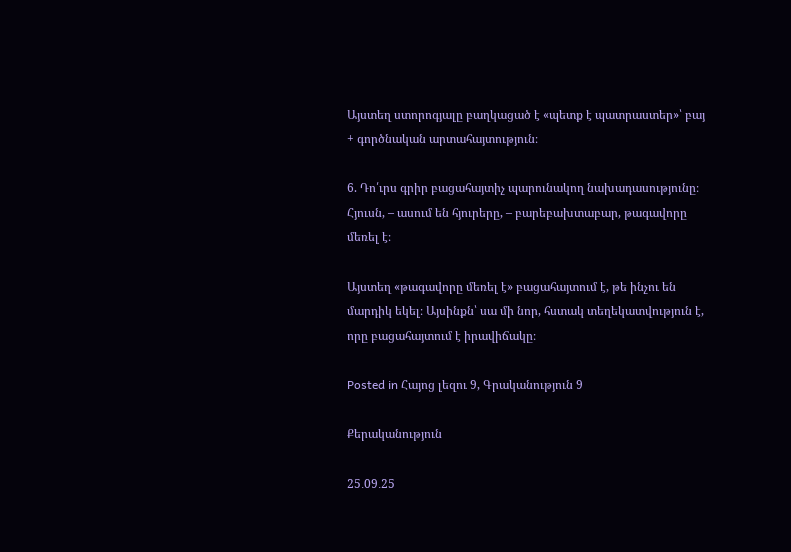Այստեղ ստորոգյալը բաղկացած է «պետք է պատրաստեր»՝ բայ + գործնական արտահայտություն։

6. Դո՛ւրս գրիր բացահայտիչ պարունակող նախադասությունը։
Հյուսն, – ասում են հյուրերը, – բարեբախտաբար, թագավորը մեռել է։

Այստեղ «թագավորը մեռել է» բացահայտում է, թե ինչու են մարդիկ եկել։ Այսինքն՝ սա մի նոր, հստակ տեղեկատվություն է, որը բացահայտում է իրավիճակը։

Posted in Հայոց լեզու 9, Գրականություն 9

Քերականություն

25․09․25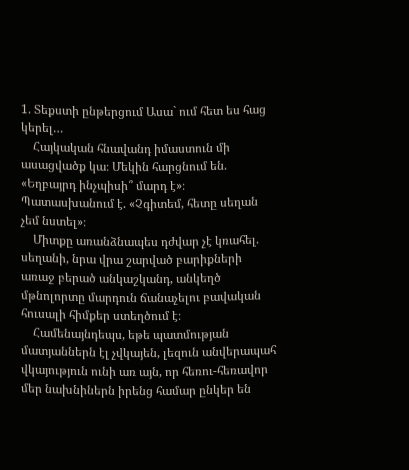1. Տեքստի ընթերցում Ասա` ում հետ ես հաց կերել…
    Հայկական հնավանդ իմաստուն մի ասացվածք կա։ Մեկին հարցնում են. «Եղբայրդ ինչպիսի՞ մարդ է»։ Պատասխանում է. «Չգիտեմ, հետը սեղան չեմ նստել»։
    Միտքը առանձնապես դժվար չէ կռահել. սեղանի, նրա վրա շարված բարիքների առաջ բերած անկաշկանդ, անկեղծ մթնոլորտը մարդուն ճանաչելու բավական հուսալի հիմքեր ստեղծում է։
    Համենայնդեպս, եթե պատմության մատյաններն էլ չվկայեն, լեզուն անվերապահ վկայություն ունի առ այն, որ հեռու-հեռավոր մեր նախնիներն իրենց համար ընկեր են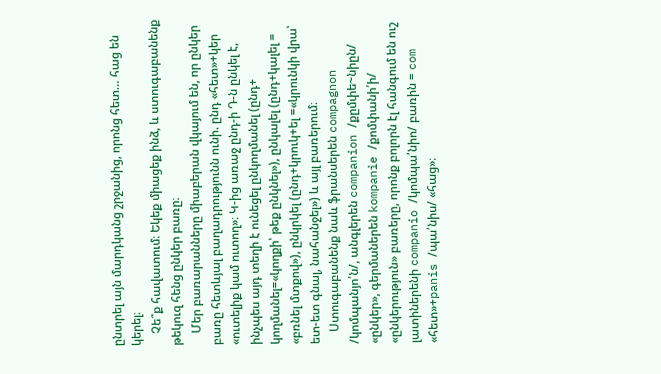ընտրել այն մարդկանց շրջանից, որոնց հետ… հաց են կերել։
    Չե՞ք հավատում։ Եկեք միացեք ինձ, և ստուգաբանենք թեկուզ հենց ընկեր բառը։
    Մեր բառարանները միաբերան վկայում են, որ ընկեր բառը հետևյալ բաղադրությունն ունի. ընդ «հետ»+կեր «ուտելիք կամ ուտող»։ Կ-ից առաջ ընդ-ի Դ-ն ընկել է, ինչպես այդ տեղի է ունեցել ընկողմանել (ընդ+ կողմանել=«կողքի՝ թեք ընկնել»), ընկալել (ընդ+կալել = «բռնել մտքով»), ընկրկել (ընդ+կրուկ+ել =«կրունկի վրա՝ ետ-ետ գնալ, նահանջել») և այլ բառերում։
    Ստուգաբանենք նաև ֆրանսերեն compagnon /կոմպանյո՛ն/, անգլերեն companion /քըմփե~նիըն/ «ընկեր», գերմաներեն kompanie /քոմփանի՛ի/ «ընկերություն» բառերը, որոնք բոլորն էլ հանգում են ուշ լատիներենի companio /կոմպա՛նիո/ բառին = com «հետ»+panis /պա՛նիս/ «հաց»։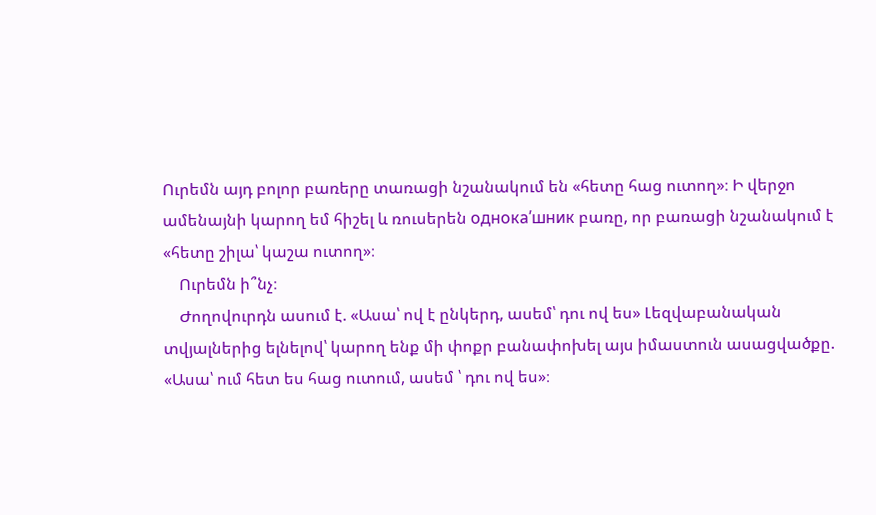Ուրեմն այդ բոլոր բառերը տառացի նշանակում են «հետը հաց ուտող»։ Ի վերջո ամենայնի կարող եմ հիշել և ռուսերեն однока՛шник բառը, որ բառացի նշանակում է «հետը շիլա՝ կաշա ուտող»։
    Ուրեմն ի՞նչ։
    Ժողովուրդն ասում է. «Ասա՝ ով է ընկերդ, ասեմ՝ դու ով ես» Լեզվաբանական տվյալներից ելնելով՝ կարող ենք մի փոքր բանափոխել այս իմաստուն ասացվածքը. «Ասա՝ ում հետ ես հաց ուտում, ասեմ ՝ դու ով ես»։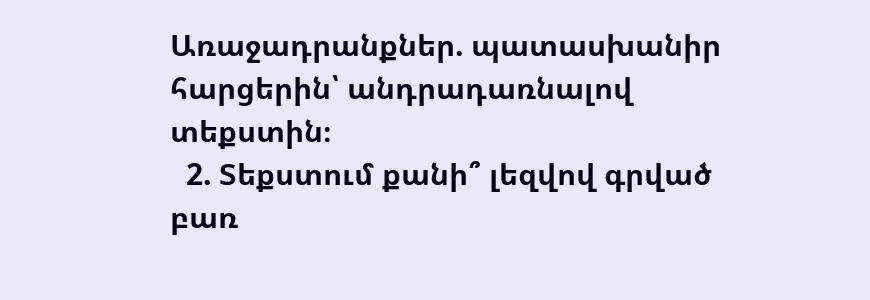Առաջադրանքներ. պատասխանիր հարցերին՝ անդրադառնալով տեքստին։
  2. Տեքստում քանի՞ լեզվով գրված բառ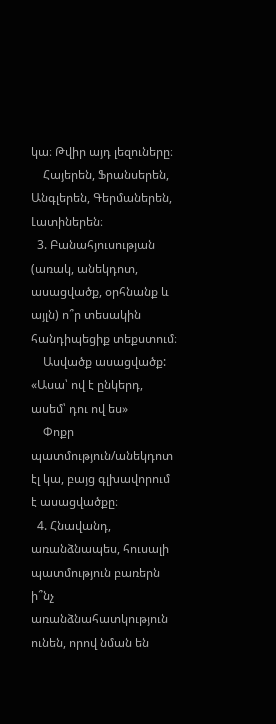կա։ Թվիր այդ լեզուները։
    Հայերեն, Ֆրանսերեն, Անգլերեն, Գերմաներեն, Լատիներեն։
  3. Բանահյուսության (առակ, անեկդոտ, ասացվածք, օրհնանք և այլն) ո՞ր տեսակին հանդիպեցիք տեքստում։
    Ասվածք ասացվածք: «Ասա՝ ով է ընկերդ, ասեմ՝ դու ով ես»
    Փոքր պատմություն/անեկդոտ էլ կա, բայց գլխավորում է ասացվածքը։
  4. Հնավանդ, առանձնապես, հուսալի պատմություն բառերն ի՞նչ առանձնահատկություն ունեն, որով նման են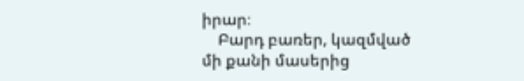իրար։
    Բարդ բառեր, կազմված մի քանի մասերից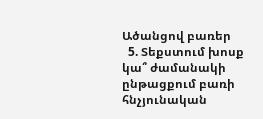Ածանցով բառեր
  5. Տեքստում խոսք կա՞ ժամանակի ընթացքում բառի հնչյունական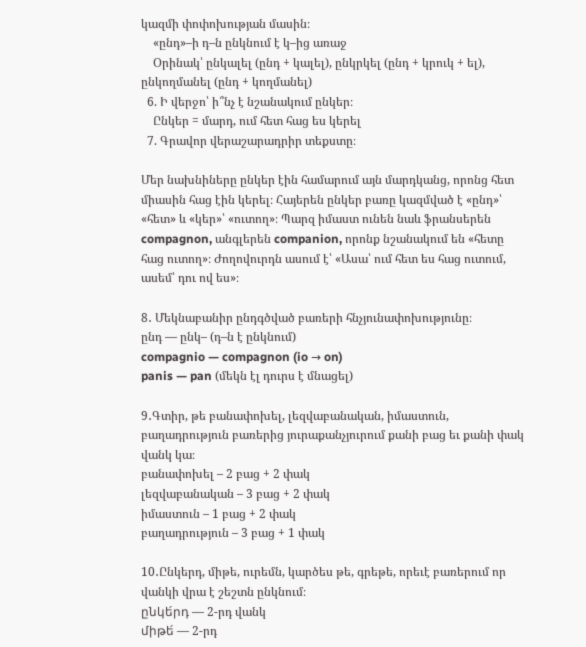կազմի փոփոխության մասին։
    «ընդ»–ի դ–ն ընկնում է կ–ից առաջ
    Օրինակ՝ ընկալել (ընդ + կալել), ընկրկել (ընդ + կրուկ + ել), ընկողմանել (ընդ + կողմանել)
  6. Ի վերջո՝ ի՞նչ է նշանակում ընկեր։
    Ընկեր = մարդ, ում հետ հաց ես կերել
  7. Գրավոր վերաշարադրիր տեքստը։

Մեր նախնիները ընկեր էին համարում այն մարդկանց, որոնց հետ միասին հաց էին կերել։ Հայերեն ընկեր բառը կազմված է «ընդ»՝ «հետ» և «կեր»՝ «ուտող»։ Պարզ իմաստ ունեն նաև ֆրանսերեն compagnon, անգլերեն companion, որոնք նշանակում են «հետը հաց ուտող»։ Ժողովուրդն ասում է՝ «Ասա՝ ում հետ ես հաց ուտում, ասեմ՝ դու ով ես»։

8․ Մեկնաբանիր ընդգծված բառերի հնչյունափոխությունը։
ընդ — ընկ– (դ–ն է ընկնում)
compagnio — compagnon (io → on)
panis — pan (մեկն էլ դուրս է մնացել)

9․Գտիր, թե բանափոխել, լեզվաբանական, իմաստուն, բաղադրություն բառերից յուրաքանչյուրում քանի բաց եւ քանի փակ վանկ կա։
բանափոխել – 2 բաց + 2 փակ
լեզվաբանական – 3 բաց + 2 փակ
իմաստուն – 1 բաց + 2 փակ
բաղադրություն – 3 բաց + 1 փակ

10․Ընկերդ, միթե, ուրեմն, կարծես թե, գրեթե, որեւէ բառերում որ վանկի վրա է շեշտն ընկնում։
ընկե́րդ — 2-րդ վանկ
միթե́ — 2-րդ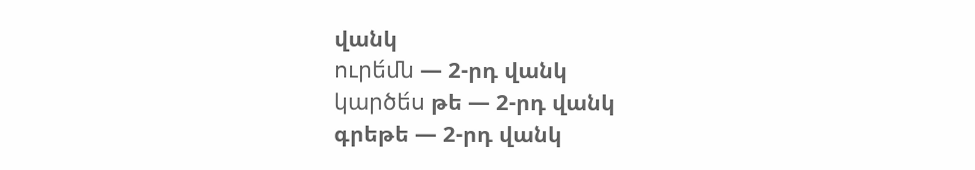վանկ
ուրե́մն — 2-րդ վանկ
կարծե́ս թե — 2-րդ վանկ
գրեթե — 2-րդ վանկ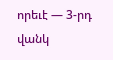որեւէ — 3-րդ վանկ